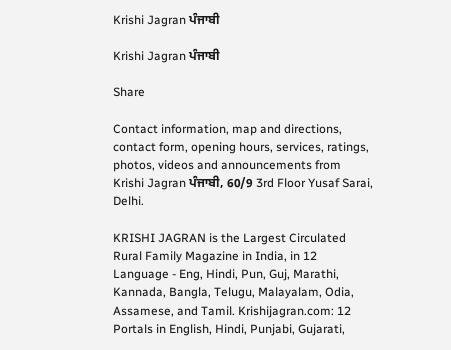Krishi Jagran ਪੰਜਾਬੀ

Krishi Jagran ਪੰਜਾਬੀ

Share

Contact information, map and directions, contact form, opening hours, services, ratings, photos, videos and announcements from Krishi Jagran ਪੰਜਾਬੀ, 60/9 3rd Floor Yusaf Sarai, Delhi.

KRISHI JAGRAN is the Largest Circulated Rural Family Magazine in India, in 12 Language - Eng, Hindi, Pun, Guj, Marathi, Kannada, Bangla, Telugu, Malayalam, Odia, Assamese, and Tamil. Krishijagran.com: 12 Portals in English, Hindi, Punjabi, Gujarati,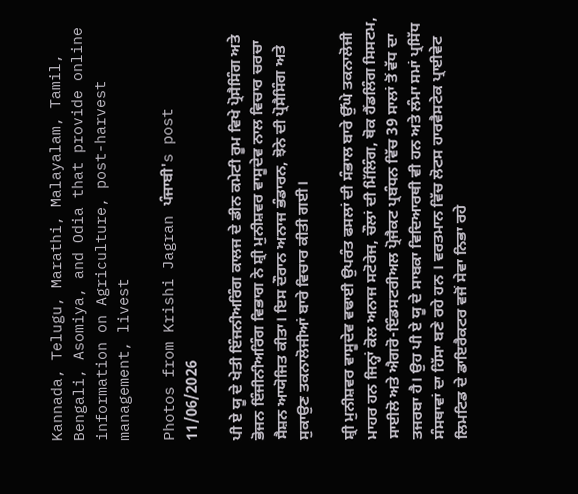Kannada, Telugu, Marathi, Malayalam, Tamil, Bengali, Asomiya, and Odia that provide online information on Agriculture, post-harvest management, livest

Photos from Krishi Jagran ਪੰਜਾਬੀ's post 11/06/2026

ਪੀ ਏ ਯੂ ਦੇ ਖੇਤੀ ਇੰਜਨੀਅਰਿੰਗ ਕਾਲਜ ਦੇ ਡੀਨ ਕਮੇਟੀ ਰੂਮ ਵਿਖੇ ਪ੍ਰੋਸੈਸਿੰਗ ਅਤੇ ਭੋਜਨ ਇੰਜੀਨੀਅਰਿੰਗ ਵਿਭਾਗ ਨੇ ਸ਼੍ਰੀ ਮੁਨੀਸ਼ਵਰ ਵਾਸੂਦੇਵ ਨਾਲ ਵਿਚਾਰ ਚਰਚਾ ਸੈਸ਼ਨ ਆਯੋਜਿਤ ਕੀਤਾ। ਇਸ ਦੌਰਾਨ ਅਨਾਜ ਭੰਡਾਰਨ, ਝੋਨੇ ਦੀ ਪ੍ਰੋਸੈਸਿੰਗ ਅਤੇ ਸੁਕਾਉਣ ਤਕਨਾਲੋਜੀਆਂ ਬਾਰੇ ਵਿਚਾਰ ਕੀਤੀ ਗਈ।

ਸ਼੍ਰੀ ਮੁਨੀਸ਼ਵਰ ਵਾਸੂਦੇਵ ਵਢਾਈ ਉਪਰੰਤ ਫਸਲਾਂ ਦੀ ਸੰਭਾਲ ਬਾਰੇ ਉੱਘੇ ਤਕਨਾਲੋਜੀ ਮਾਹਰ ਹਨ ਜਿਨ੍ਹਾਂ ਕੋਲ ਅਨਾਜ ਸਟੋਰੇਜ, ਚੌਲਾਂ ਦੀ ਮਿੱਲਿੰਗ, ਥੋਕ ਹੈਂਡਲਿੰਗ ਸਿਸਟਮ, ਸਾਈਲੋ ਅਤੇ ਐਗਰੋ-ਇੰਡਸਟਰੀਅਲ ਪ੍ਰੋਜੈਕਟ ਪ੍ਰਬੰਧਨ ਵਿੱਚ 39 ਸਾਲਾਂ ਤੋਂ ਵੱਧ ਦਾ ਤਜਰਬਾ ਹੈ। ਉਹ ਪੀ ਏ ਯੂ ਦੇ ਸਾਬਕਾ ਵਿਦਿਆਰਥੀ ਵੀ ਹਨ ਅਤੇ ਲੰਮਾ ਸਮਾਂ ਪ੍ਰਸਿੱਧ ਸੰਸਥਾਵਾਂ ਦਾ ਹਿੱਸਾ ਬਣੇ ਰਹੇ ਹਨ । ਵਰਤਮਾਨ ਵਿੱਚ ਲੋਟਸ ਹਾਰਵੈਸਟੇਕ ਪ੍ਰਾਈਵੇਟ ਲਿਮਟਿਡ ਦੇ ਡਾਇਰੈਕਟਰ ਵਜੋਂ ਸੇਵਾ ਨਿਭਾ ਰਹੇ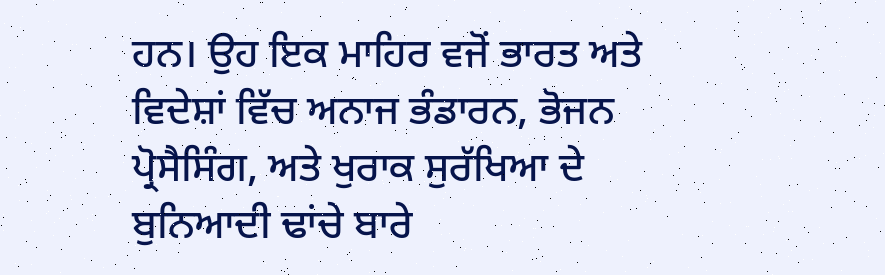ਹਨ। ਉਹ ਇਕ ਮਾਹਿਰ ਵਜੋਂ ਭਾਰਤ ਅਤੇ ਵਿਦੇਸ਼ਾਂ ਵਿੱਚ ਅਨਾਜ ਭੰਡਾਰਨ, ਭੋਜਨ ਪ੍ਰੋਸੈਸਿੰਗ, ਅਤੇ ਖੁਰਾਕ ਸੁਰੱਖਿਆ ਦੇ ਬੁਨਿਆਦੀ ਢਾਂਚੇ ਬਾਰੇ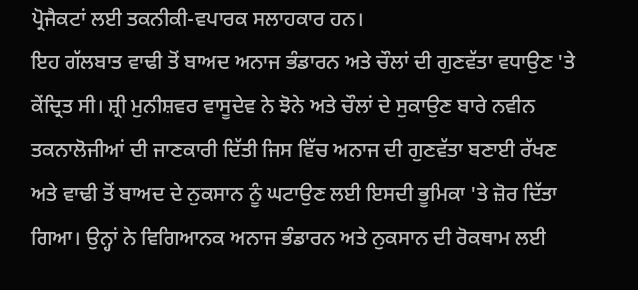ਪ੍ਰੋਜੈਕਟਾਂ ਲਈ ਤਕਨੀਕੀ-ਵਪਾਰਕ ਸਲਾਹਕਾਰ ਹਨ।
ਇਹ ਗੱਲਬਾਤ ਵਾਢੀ ਤੋਂ ਬਾਅਦ ਅਨਾਜ ਭੰਡਾਰਨ ਅਤੇ ਚੌਲਾਂ ਦੀ ਗੁਣਵੱਤਾ ਵਧਾਉਣ 'ਤੇ ਕੇਂਦ੍ਰਿਤ ਸੀ। ਸ਼੍ਰੀ ਮੁਨੀਸ਼ਵਰ ਵਾਸੂਦੇਵ ਨੇ ਝੋਨੇ ਅਤੇ ਚੌਲਾਂ ਦੇ ਸੁਕਾਉਣ ਬਾਰੇ ਨਵੀਨ ਤਕਨਾਲੋਜੀਆਂ ਦੀ ਜਾਣਕਾਰੀ ਦਿੱਤੀ ਜਿਸ ਵਿੱਚ ਅਨਾਜ ਦੀ ਗੁਣਵੱਤਾ ਬਣਾਈ ਰੱਖਣ ਅਤੇ ਵਾਢੀ ਤੋਂ ਬਾਅਦ ਦੇ ਨੁਕਸਾਨ ਨੂੰ ਘਟਾਉਣ ਲਈ ਇਸਦੀ ਭੂਮਿਕਾ 'ਤੇ ਜ਼ੋਰ ਦਿੱਤਾ ਗਿਆ। ਉਨ੍ਹਾਂ ਨੇ ਵਿਗਿਆਨਕ ਅਨਾਜ ਭੰਡਾਰਨ ਅਤੇ ਨੁਕਸਾਨ ਦੀ ਰੋਕਥਾਮ ਲਈ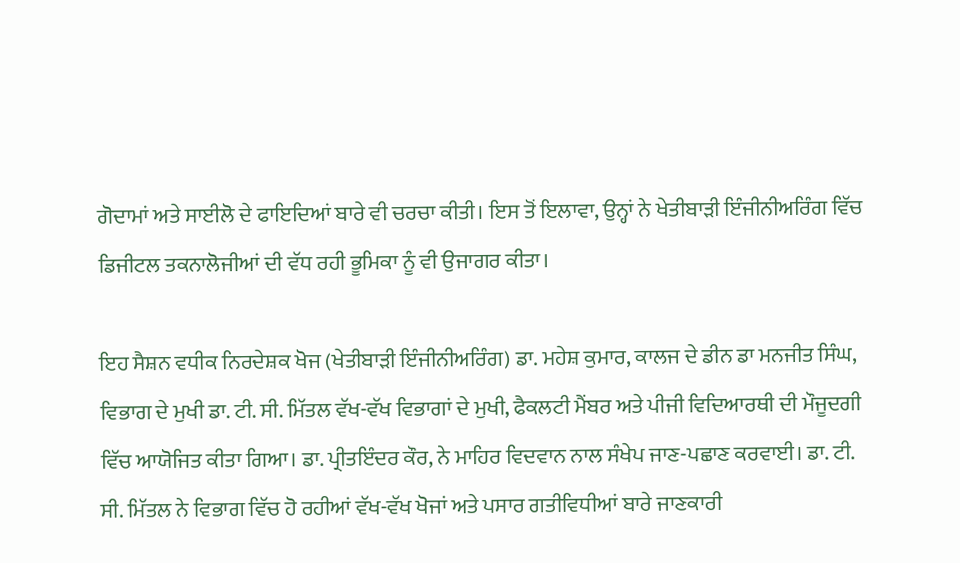ਗੋਦਾਮਾਂ ਅਤੇ ਸਾਈਲੋ ਦੇ ਫਾਇਦਿਆਂ ਬਾਰੇ ਵੀ ਚਰਚਾ ਕੀਤੀ। ਇਸ ਤੋਂ ਇਲਾਵਾ, ਉਨ੍ਹਾਂ ਨੇ ਖੇਤੀਬਾੜੀ ਇੰਜੀਨੀਅਰਿੰਗ ਵਿੱਚ ਡਿਜੀਟਲ ਤਕਨਾਲੋਜੀਆਂ ਦੀ ਵੱਧ ਰਹੀ ਭੂਮਿਕਾ ਨੂੰ ਵੀ ਉਜਾਗਰ ਕੀਤਾ।

ਇਹ ਸੈਸ਼ਨ ਵਧੀਕ ਨਿਰਦੇਸ਼ਕ ਖੋਜ (ਖੇਤੀਬਾੜੀ ਇੰਜੀਨੀਅਰਿੰਗ) ਡਾ. ਮਹੇਸ਼ ਕੁਮਾਰ, ਕਾਲਜ ਦੇ ਡੀਨ ਡਾ ਮਨਜੀਤ ਸਿੰਘ, ਵਿਭਾਗ ਦੇ ਮੁਖੀ ਡਾ. ਟੀ. ਸੀ. ਮਿੱਤਲ ਵੱਖ-ਵੱਖ ਵਿਭਾਗਾਂ ਦੇ ਮੁਖੀ, ਫੈਕਲਟੀ ਮੈਂਬਰ ਅਤੇ ਪੀਜੀ ਵਿਦਿਆਰਥੀ ਦੀ ਮੌਜੂਦਗੀ ਵਿੱਚ ਆਯੋਜਿਤ ਕੀਤਾ ਗਿਆ। ਡਾ. ਪ੍ਰੀਤਇੰਦਰ ਕੌਰ, ਨੇ ਮਾਹਿਰ ਵਿਦਵਾਨ ਨਾਲ ਸੰਖੇਪ ਜਾਣ-ਪਛਾਣ ਕਰਵਾਈ। ਡਾ. ਟੀ. ਸੀ. ਮਿੱਤਲ ਨੇ ਵਿਭਾਗ ਵਿੱਚ ਹੋ ਰਹੀਆਂ ਵੱਖ-ਵੱਖ ਖੋਜਾਂ ਅਤੇ ਪਸਾਰ ਗਤੀਵਿਧੀਆਂ ਬਾਰੇ ਜਾਣਕਾਰੀ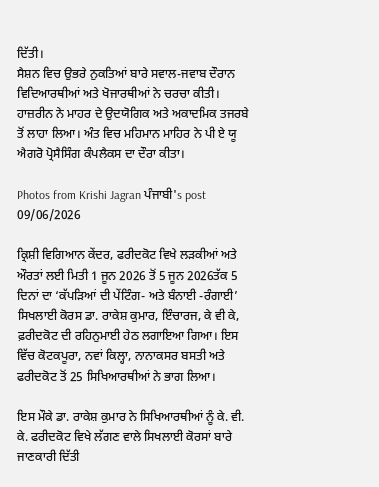ਦਿੱਤੀ।
ਸੈਸ਼ਨ ਵਿਚ ਉਭਰੇ ਨੁਕਤਿਆਂ ਬਾਰੇ ਸਵਾਲ-ਜਵਾਬ ਦੌਰਾਨ ਵਿਦਿਆਰਥੀਆਂ ਅਤੇ ਖੋਜਾਰਥੀਆਂ ਨੇ ਚਰਚਾ ਕੀਤੀ। ਹਾਜ਼ਰੀਨ ਨੇ ਮਾਹਰ ਦੇ ਉਦਯੋਗਿਕ ਅਤੇ ਅਕਾਦਮਿਕ ਤਜਰਬੇ ਤੋਂ ਲਾਹਾ ਲਿਆ। ਅੰਤ ਵਿਚ ਮਹਿਮਾਨ ਮਾਹਿਰ ਨੇ ਪੀ ਏ ਯੂ ਐਗਰੋ ਪ੍ਰੋਸੈਸਿੰਗ ਕੰਪਲੈਕਸ ਦਾ ਦੌਰਾ ਕੀਤਾ।

Photos from Krishi Jagran ਪੰਜਾਬੀ's post 09/06/2026

ਕ੍ਰਿਸ਼ੀ ਵਿਗਿਆਨ ਕੇਂਦਰ, ਫਰੀਦਕੋਟ ਵਿਖੇ ਲੜਕੀਆਂ ਅਤੇ ਔਰਤਾਂ ਲਈ ਮਿਤੀ 1 ਜੂਨ 2026 ਤੋਂ 5 ਜੂਨ 2026ਤੱਕ 5 ਦਿਨਾਂ ਦਾ ‘ਕੱਪੜਿਆਂ ਦੀ ਪੇਂਟਿੰਗ- ਅਤੇ ਬੰਨਾਈ -ਰੰਗਾਈ’ ਸਿਖਲਾਈ ਕੋਰਸ ਡਾ. ਰਾਕੇਸ਼ ਕੁਮਾਰ, ਇੰਚਾਰਜ, ਕੇ ਵੀ ਕੇ, ਫ਼ਰੀਦਕੋਟ ਦੀ ਰਹਿਨੁਮਾਈ ਹੇਠ ਲਗਾਇਆ ਗਿਆ। ਇਸ ਵਿੱਚ ਕੋਟਕਪੂਰਾ, ਨਵਾਂ ਕਿਲ੍ਹਾ, ਨਾਨਾਕਸਰ ਬਸਤੀ ਅਤੇ ਫਰੀਦਕੋਟ ਤੋਂ 25 ਸਿਖਿਆਰਥੀਆਂ ਨੇ ਭਾਗ ਲਿਆ।

ਇਸ ਮੌਕੇ ਡਾ. ਰਾਕੇਸ਼ ਕੁਮਾਰ ਨੇ ਸਿਖਿਆਰਥੀਆਂ ਨੂੰ ਕੇ. ਵੀ. ਕੇ. ਫਰੀਦਕੋਟ ਵਿਖੇ ਲੱਗਣ ਵਾਲੇ ਸਿਖਲਾਈ ਕੋਰਸਾਂ ਬਾਰੇ ਜਾਣਕਾਰੀ ਦਿੱਤੀ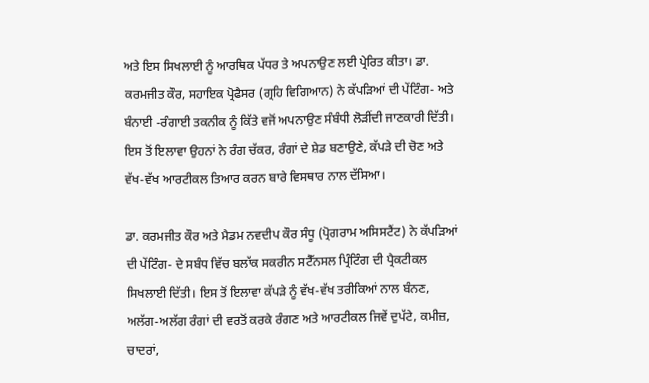ਅਤੇ ਇਸ ਸਿਖਲਾਈ ਨੂੰ ਆਰਥਿਕ ਪੱਧਰ ਤੇ ਅਪਨਾਉਣ ਲਈ ਪ੍ਰੇਰਿਤ ਕੀਤਾ। ਡਾ. ਕਰਮਜੀਤ ਕੌਰ, ਸਹਾਇਕ ਪ੍ਰੋਫੈਸਰ (ਗ੍ਰਹਿ ਵਿਗਿਆਨ) ਨੇ ਕੱਪੜਿਆਂ ਦੀ ਪੇਂਟਿੰਗ- ਅਤੇ ਬੰਨਾਈ -ਰੰਗਾਈ ਤਕਨੀਕ ਨੂੰ ਕਿੱਤੇ ਵਜੋਂ ਅਪਨਾਉਣ ਸੰਬੰਧੀ ਲੋੜੀਂਦੀ ਜਾਣਕਾਰੀ ਦਿੱਤੀ। ਇਸ ਤੋਂ ਇਲਾਵਾ ਉਹਨਾਂ ਨੇ ਰੰਗ ਚੱਕਰ, ਰੰਗਾਂ ਦੇ ਸ਼ੇਡ ਬਣਾਉਣੇ, ਕੱਪੜੇ ਦੀ ਚੋਣ ਅਤੇ ਵੱਖ-ਵੱਖ ਆਰਟੀਕਲ ਤਿਆਰ ਕਰਨ ਬਾਰੇ ਵਿਸਥਾਰ ਨਾਲ ਦੱਸਿਆ।

ਡਾ. ਕਰਮਜੀਤ ਕੌਰ ਅਤੇ ਮੈਡਮ ਨਵਦੀਪ ਕੌਰ ਸੰਧੂ (ਪ੍ਰੋਗਰਾਮ ਅਸਿਸਟੈਂਟ) ਨੇ ਕੱਪੜਿਆਂ ਦੀ ਪੇਂਟਿੰਗ- ਦੇ ਸਬੰਧ ਵਿੱਚ ਬਲਾੱਕ ਸਕਰੀਨ ਸਟੈੱਨਸਲ ਪ੍ਰਿੰਟਿੰਗ ਦੀ ਪ੍ਰੈਕਟੀਕਲ ਸਿਖਲਾਈ ਦਿੱਤੀ। ਇਸ ਤੋਂ ਇਲਾਵਾ ਕੱਪੜੇ ਨੂੰ ਵੱਖ-ਵੱਖ ਤਰੀਕਿਆਂ ਨਾਲ ਬੰਨਣ, ਅਲੱਗ-ਅਲੱਗ ਰੰਗਾਂ ਦੀ ਵਰਤੋਂ ਕਰਕੇ ਰੰਗਣ ਅਤੇ ਆਰਟੀਕਲ ਜਿਵੇਂ ਦੁਪੱਟੇ, ਕਮੀਜ਼, ਚਾਦਰਾਂ,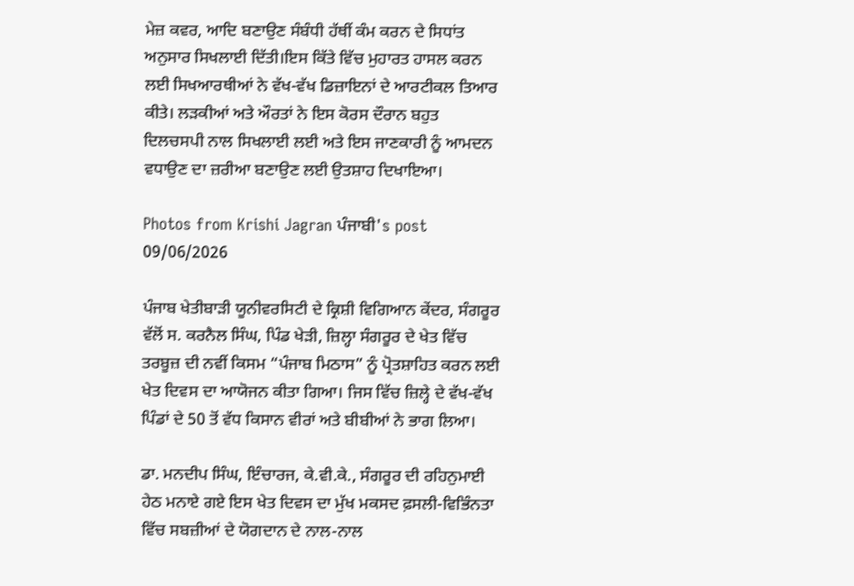ਮੇਜ਼ ਕਵਰ, ਆਦਿ ਬਣਾਉਣ ਸੰਬੰਧੀ ਹੱਥੀਂ ਕੰਮ ਕਰਨ ਦੇ ਸਿਧਾਂਤ ਅਨੁਸਾਰ ਸਿਖਲਾਈ ਦਿੱਤੀ।ਇਸ ਕਿੱਤੇ ਵਿੱਚ ਮੁਹਾਰਤ ਹਾਸਲ ਕਰਨ ਲਈ ਸਿਖਆਰਥੀਆਂ ਨੇ ਵੱਖ-ਵੱਖ ਡਿਜ਼ਾਇਨਾਂ ਦੇ ਆਰਟੀਕਲ ਤਿਆਰ ਕੀਤੇ। ਲੜਕੀਆਂ ਅਤੇ ਔਰਤਾਂ ਨੇ ਇਸ ਕੋਰਸ ਦੌਰਾਨ ਬਹੁਤ ਦਿਲਚਸਪੀ ਨਾਲ ਸਿਖਲਾਈ ਲਈ ਅਤੇ ਇਸ ਜਾਣਕਾਰੀ ਨੂੰ ਆਮਦਨ ਵਧਾਉਣ ਦਾ ਜ਼ਰੀਆ ਬਣਾਉਣ ਲਈ ਉਤਸ਼ਾਹ ਦਿਖਾਇਆ।

Photos from Krishi Jagran ਪੰਜਾਬੀ's post 09/06/2026

ਪੰਜਾਬ ਖੇਤੀਬਾੜੀ ਯੂਨੀਵਰਸਿਟੀ ਦੇ ਕ੍ਰਿਸ਼ੀ ਵਿਗਿਆਨ ਕੇਂਦਰ, ਸੰਗਰੂਰ ਵੱਲੋਂ ਸ. ਕਰਨੈਲ ਸਿੰਘ, ਪਿੰਡ ਖੇੜੀ, ਜ਼ਿਲ੍ਹਾ ਸੰਗਰੂਰ ਦੇ ਖੇਤ ਵਿੱਚ ਤਰਬੂਜ਼ ਦੀ ਨਵੀਂ ਕਿਸਮ “ਪੰਜਾਬ ਮਿਠਾਸ” ਨੂੰ ਪ੍ਰੋਤਸ਼ਾਹਿਤ ਕਰਨ ਲਈ ਖੇਤ ਦਿਵਸ ਦਾ ਆਯੋਜਨ ਕੀਤਾ ਗਿਆ। ਜਿਸ ਵਿੱਚ ਜ਼ਿਲ੍ਹੇ ਦੇ ਵੱਖ-ਵੱਖ ਪਿੰਡਾਂ ਦੇ 50 ਤੋਂ ਵੱਧ ਕਿਸਾਨ ਵੀਰਾਂ ਅਤੇ ਬੀਬੀਆਂ ਨੇ ਭਾਗ ਲਿਆ।

ਡਾ. ਮਨਦੀਪ ਸਿੰਘ, ਇੰਚਾਰਜ, ਕੇ.ਵੀ.ਕੇ., ਸੰਗਰੂਰ ਦੀ ਰਹਿਨੁਮਾਈ ਹੇਠ ਮਨਾਏ ਗਏ ਇਸ ਖੇਤ ਦਿਵਸ ਦਾ ਮੁੱਖ ਮਕਸਦ ਫ਼ਸਲੀ-ਵਿਭਿੰਨਤਾ ਵਿੱਚ ਸਬਜ਼ੀਆਂ ਦੇ ਯੋਗਦਾਨ ਦੇ ਨਾਲ-ਨਾਲ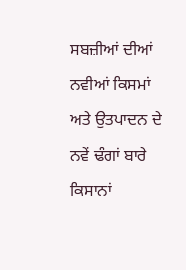ਸਬਜ਼ੀਆਂ ਦੀਆਂ ਨਵੀਆਂ ਕਿਸਮਾਂ ਅਤੇ ਉਤਪਾਦਨ ਦੇ ਨਵੇਂ ਢੰਗਾਂ ਬਾਰੇ ਕਿਸਾਨਾਂ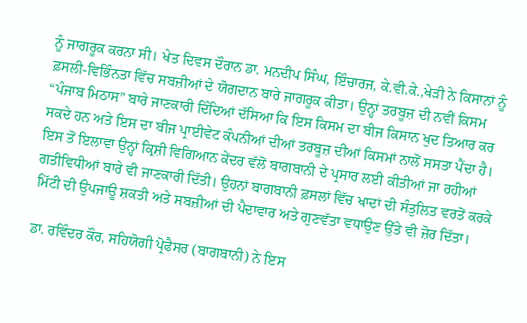ਨੂੰ ਜਾਗਰੂਕ ਕਰਨਾ ਸੀ। ਖੇਤ ਦਿਵਸ ਦੌਰਾਨ ਡਾ. ਮਨਦੀਪ ਸਿੰਘ, ਇੰਚਾਰਜ, ਕੇ.ਵੀ.ਕੇ.,ਖੇੜੀ ਨੇ ਕਿਸਾਨਾਂ ਨੂੰ ਫ਼ਸਲੀ-ਵਿਭਿੰਨਤਾ ਵਿੱਚ ਸਬਜ਼ੀਆਂ ਦੇ ਯੋਗਦਾਨ ਬਾਰੇ ਜਾਗਰੂਕ ਕੀਤਾ। ਉਨ੍ਹਾਂ ਤਰਬੂਜ਼ ਦੀ ਨਵੀਂ ਕਿਸਮ “ਪੰਜਾਬ ਮਿਠਾਸ” ਬਾਰੇ ਜਾਣਕਾਰੀ ਦਿੰਦਿਆਂ ਦੱਸਿਆ ਕਿ ਇਸ ਕਿਸਮ ਦਾ ਬੀਜ ਕਿਸਾਨ ਖੁਦ ਤਿਆਰ ਕਰ ਸਕਦੇ ਹਨ ਅਤੇ ਇਸ ਦਾ ਬੀਜ ਪ੍ਰਾਈਵੇਟ ਕੰਪਨੀਆਂ ਦੀਆਂ ਤਰਬੂਜ਼ ਦੀਆਂ ਕਿਸਮਾਂ ਨਾਲੋਂ ਸਸਤਾ ਪੈਂਦਾ ਹੈ। ਇਸ ਤੋਂ ਇਲਾਵਾ ਉਨ੍ਹਾਂ ਕ੍ਰਿਸ਼ੀ ਵਿਗਿਆਨ ਕੇਂਦਰ ਵੱਲੋਂ ਬਾਗਬਾਨੀ ਦੇ ਪ੍ਰਸਾਰ ਲਈ ਕੀਤੀਆਂ ਜਾ ਰਹੀਆਂ ਗਤੀਵਿਧੀਆਂ ਬਾਰੇ ਵੀ ਜਾਣਕਾਰੀ ਦਿੱਤੀ। ਉਹਨਾਂ ਬਾਗਬਾਨੀ ਫ਼ਸਲਾਂ ਵਿੱਚ ਖਾਦਾਂ ਦੀ ਸੰਤੁਲਿਤ ਵਰਤੋਂ ਕਰਕੇ ਮਿੱਟੀ ਦੀ ਉਪਜਾਊ ਸ਼ਕਤੀ ਅਤੇ ਸਬਜ਼ੀਆਂ ਦੀ ਪੈਦਾਵਾਰ ਅਤੇ ਗੁਣਵੱਤਾ ਵਧਾਉਣ ਉੱਤੇ ਵੀ ਜ਼ੋਰ ਦਿੱਤਾ।

ਡਾ. ਰਵਿੰਦਰ ਕੌਰ, ਸਹਿਯੋਗੀ ਪ੍ਰੋਫੈਸਰ (ਬਾਗਬਾਨੀ) ਨੇ ਇਸ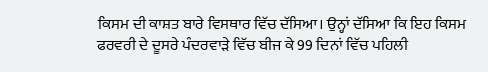ਕਿਸਮ ਦੀ ਕਾਸ਼ਤ ਬਾਰੇ ਵਿਸਥਾਰ ਵਿੱਚ ਦੱਸਿਆ। ਉਨ੍ਹਾਂ ਦੱਸਿਆ ਕਿ ਇਹ ਕਿਸਮ ਫਰਵਰੀ ਦੇ ਦੂਸਰੇ ਪੰਦਰਵਾੜੇ ਵਿੱਚ ਬੀਜ ਕੇ 99 ਦਿਨਾਂ ਵਿੱਚ ਪਹਿਲੀ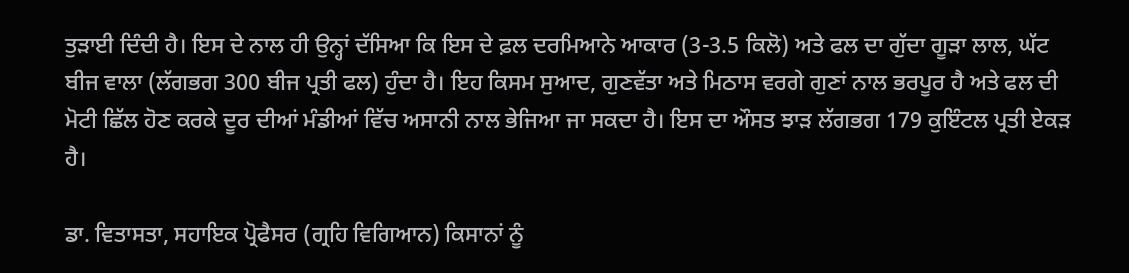ਤੁੜਾਈ ਦਿੰਦੀ ਹੈ। ਇਸ ਦੇ ਨਾਲ ਹੀ ਉਨ੍ਹਾਂ ਦੱਸਿਆ ਕਿ ਇਸ ਦੇ ਫ਼ਲ ਦਰਮਿਆਨੇ ਆਕਾਰ (3-3.5 ਕਿਲੋ) ਅਤੇ ਫਲ ਦਾ ਗੁੱਦਾ ਗੂੜਾ ਲਾਲ, ਘੱਟ ਬੀਜ ਵਾਲਾ (ਲੱਗਭਗ 300 ਬੀਜ ਪ੍ਰਤੀ ਫਲ) ਹੁੰਦਾ ਹੈ। ਇਹ ਕਿਸਮ ਸੁਆਦ, ਗੁਣਵੱਤਾ ਅਤੇ ਮਿਠਾਸ ਵਰਗੇ ਗੁਣਾਂ ਨਾਲ ਭਰਪੂਰ ਹੈ ਅਤੇ ਫਲ ਦੀ ਮੋਟੀ ਛਿੱਲ ਹੋਣ ਕਰਕੇ ਦੂਰ ਦੀਆਂ ਮੰਡੀਆਂ ਵਿੱਚ ਅਸਾਨੀ ਨਾਲ ਭੇਜਿਆ ਜਾ ਸਕਦਾ ਹੈ। ਇਸ ਦਾ ਔਸਤ ਝਾੜ ਲੱਗਭਗ 179 ਕੁਇੰਟਲ ਪ੍ਰਤੀ ਏਕੜ ਹੈ।

ਡਾ. ਵਿਤਾਸਤਾ, ਸਹਾਇਕ ਪ੍ਰੋਫੈਸਰ (ਗ੍ਰਹਿ ਵਿਗਿਆਨ) ਕਿਸਾਨਾਂ ਨੂੰ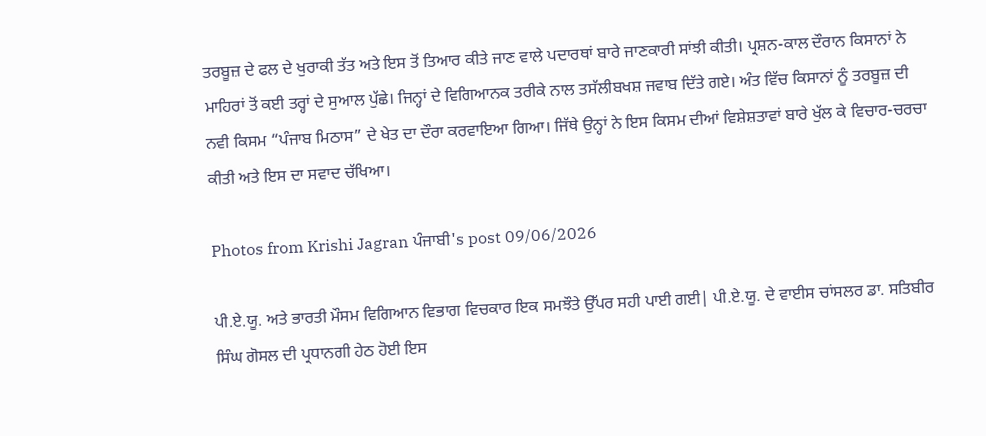ਤਰਬੂਜ਼ ਦੇ ਫਲ ਦੇ ਖੁਰਾਕੀ ਤੱਤ ਅਤੇ ਇਸ ਤੋਂ ਤਿਆਰ ਕੀਤੇ ਜਾਣ ਵਾਲੇ ਪਦਾਰਥਾਂ ਬਾਰੇ ਜਾਣਕਾਰੀ ਸਾਂਝੀ ਕੀਤੀ। ਪ੍ਰਸ਼ਨ-ਕਾਲ ਦੌਰਾਨ ਕਿਸਾਨਾਂ ਨੇ ਮਾਹਿਰਾਂ ਤੋਂ ਕਈ ਤਰ੍ਹਾਂ ਦੇ ਸੁਆਲ ਪੁੱਛੇ। ਜਿਨ੍ਹਾਂ ਦੇ ਵਿਗਿਆਨਕ ਤਰੀਕੇ ਨਾਲ ਤਸੱਲੀਬਖਸ਼ ਜਵਾਬ ਦਿੱਤੇ ਗਏ। ਅੰਤ ਵਿੱਚ ਕਿਸਾਨਾਂ ਨੂੰ ਤਰਬੂਜ਼ ਦੀ ਨਵੀ ਕਿਸਮ “ਪੰਜਾਬ ਮਿਠਾਸ” ਦੇ ਖੇਤ ਦਾ ਦੌਰਾ ਕਰਵਾਇਆ ਗਿਆ। ਜਿੱਥੇ ਉਨ੍ਹਾਂ ਨੇ ਇਸ ਕਿਸਮ ਦੀਆਂ ਵਿਸ਼ੇਸ਼ਤਾਵਾਂ ਬਾਰੇ ਖੁੱਲ ਕੇ ਵਿਚਾਰ-ਚਰਚਾ ਕੀਤੀ ਅਤੇ ਇਸ ਦਾ ਸਵਾਦ ਚੱਖਿਆ।

Photos from Krishi Jagran ਪੰਜਾਬੀ's post 09/06/2026

ਪੀ.ਏ.ਯੂ. ਅਤੇ ਭਾਰਤੀ ਮੌਸਮ ਵਿਗਿਆਨ ਵਿਭਾਗ ਵਿਚਕਾਰ ਇਕ ਸਮਝੌਤੇ ਉੱਪਰ ਸਹੀ ਪਾਈ ਗਈ| ਪੀ.ਏ.ਯੂ. ਦੇ ਵਾਈਸ ਚਾਂਸਲਰ ਡਾ. ਸਤਿਬੀਰ ਸਿੰਘ ਗੋਸਲ ਦੀ ਪ੍ਰਧਾਨਗੀ ਹੇਠ ਹੋਈ ਇਸ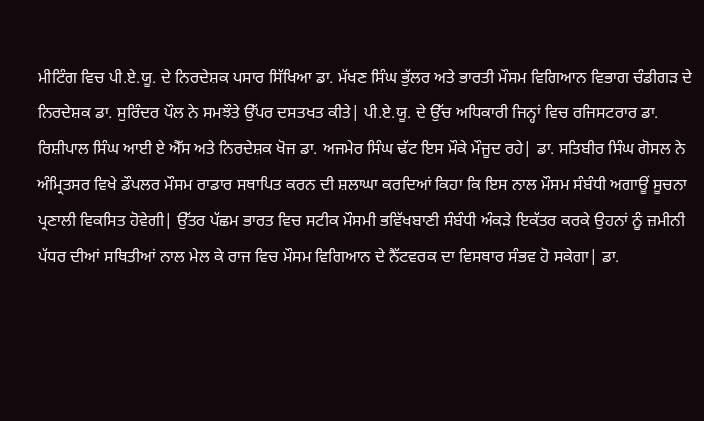ਮੀਟਿੰਗ ਵਿਚ ਪੀ.ਏ.ਯੂ. ਦੇ ਨਿਰਦੇਸ਼ਕ ਪਸਾਰ ਸਿੱਖਿਆ ਡਾ. ਮੱਖਣ ਸਿੰਘ ਭੁੱਲਰ ਅਤੇ ਭਾਰਤੀ ਮੌਸਮ ਵਿਗਿਆਨ ਵਿਭਾਗ ਚੰਡੀਗੜ ਦੇ ਨਿਰਦੇਸ਼ਕ ਡਾ. ਸੁਰਿੰਦਰ ਪੌਲ ਨੇ ਸਮਝੌਤੇ ਉੱਪਰ ਦਸਤਖਤ ਕੀਤੇ| ਪੀ.ਏ.ਯੂ. ਦੇ ਉੱਚ ਅਧਿਕਾਰੀ ਜਿਨ੍ਹਾਂ ਵਿਚ ਰਜਿਸਟਰਾਰ ਡਾ. ਰਿਸ਼ੀਪਾਲ ਸਿੰਘ ਆਈ ਏ ਐੱਸ ਅਤੇ ਨਿਰਦੇਸ਼ਕ ਖੋਜ ਡਾ. ਅਜਮੇਰ ਸਿੰਘ ਢੱਟ ਇਸ ਮੌਕੇ ਮੌਜੂਦ ਰਹੇ| ਡਾ. ਸਤਿਬੀਰ ਸਿੰਘ ਗੋਸਲ ਨੇ ਅੰਮ੍ਰਿਤਸਰ ਵਿਖੇ ਡੌਪਲਰ ਮੌਸਮ ਰਾਡਾਰ ਸਥਾਪਿਤ ਕਰਨ ਦੀ ਸ਼ਲਾਘਾ ਕਰਦਿਆਂ ਕਿਹਾ ਕਿ ਇਸ ਨਾਲ ਮੌਸਮ ਸੰਬੰਧੀ ਅਗਾਊਂ ਸੂਚਨਾ ਪ੍ਰਣਾਲੀ ਵਿਕਸਿਤ ਹੋਵੇਗੀ| ਉੱਤਰ ਪੱਛਮ ਭਾਰਤ ਵਿਚ ਸਟੀਕ ਮੌਸਮੀ ਭਵਿੱਖਬਾਣੀ ਸੰਬੰਧੀ ਅੰਕੜੇ ਇਕੱਤਰ ਕਰਕੇ ਉਹਨਾਂ ਨੂੰ ਜ਼ਮੀਨੀ ਪੱਧਰ ਦੀਆਂ ਸਥਿਤੀਆਂ ਨਾਲ ਮੇਲ ਕੇ ਰਾਜ ਵਿਚ ਮੌਸਮ ਵਿਗਿਆਨ ਦੇ ਨੈੱਟਵਰਕ ਦਾ ਵਿਸਥਾਰ ਸੰਭਵ ਹੋ ਸਕੇਗਾ| ਡਾ.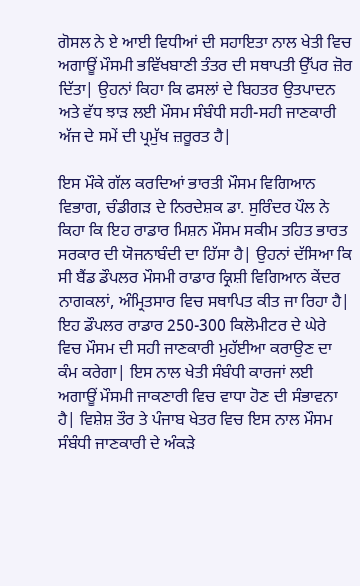ਗੋਸਲ ਨੇ ਏ ਆਈ ਵਿਧੀਆਂ ਦੀ ਸਹਾਇਤਾ ਨਾਲ ਖੇਤੀ ਵਿਚ ਅਗਾਊਂ ਮੌਸਮੀ ਭਵਿੱਖਬਾਣੀ ਤੰਤਰ ਦੀ ਸਥਾਪਤੀ ਉੱਪਰ ਜ਼ੋਰ ਦਿੱਤਾ| ਉਹਨਾਂ ਕਿਹਾ ਕਿ ਫਸਲਾਂ ਦੇ ਬਿਹਤਰ ਉਤਪਾਦਨ ਅਤੇ ਵੱਧ ਝਾੜ ਲਈ ਮੌਸਮ ਸੰਬੰਧੀ ਸਹੀ-ਸਹੀ ਜਾਣਕਾਰੀ ਅੱਜ ਦੇ ਸਮੇਂ ਦੀ ਪ੍ਰਮੁੱਖ ਜ਼ਰੂਰਤ ਹੈ|

ਇਸ ਮੌਕੇ ਗੱਲ ਕਰਦਿਆਂ ਭਾਰਤੀ ਮੌਸਮ ਵਿਗਿਆਨ ਵਿਭਾਗ, ਚੰਡੀਗੜ ਦੇ ਨਿਰਦੇਸ਼ਕ ਡਾ. ਸੁਰਿੰਦਰ ਪੌਲ ਨੇ ਕਿਹਾ ਕਿ ਇਹ ਰਾਡਾਰ ਮਿਸ਼ਨ ਮੌਸਮ ਸਕੀਮ ਤਹਿਤ ਭਾਰਤ ਸਰਕਾਰ ਦੀ ਯੋਜਨਾਬੰਦੀ ਦਾ ਹਿੱਸਾ ਹੈ| ਉਹਨਾਂ ਦੱਸਿਆ ਕਿ ਸੀ ਬੈਂਡ ਡੌਪਲਰ ਮੌਸਮੀ ਰਾਡਾਰ ਕ੍ਰਿਸ਼ੀ ਵਿਗਿਆਨ ਕੇਂਦਰ ਨਾਗਕਲਾਂ, ਅੰਮ੍ਰਿਤਸਾਰ ਵਿਚ ਸਥਾਪਿਤ ਕੀਤ ਜਾ ਰਿਹਾ ਹੈ| ਇਹ ਡੌਪਲਰ ਰਾਡਾਰ 250-300 ਕਿਲੋਮੀਟਰ ਦੇ ਘੇਰੇ ਵਿਚ ਮੌਸਮ ਦੀ ਸਹੀ ਜਾਣਕਾਰੀ ਮੁਹੱਈਆ ਕਰਾਉਣ ਦਾ ਕੰਮ ਕਰੇਗਾ| ਇਸ ਨਾਲ ਖੇਤੀ ਸੰਬੰਧੀ ਕਾਰਜਾਂ ਲਈ ਅਗਾਊਂ ਮੌਸਮੀ ਜਾਕਣਾਰੀ ਵਿਚ ਵਾਧਾ ਹੋਣ ਦੀ ਸੰਭਾਵਨਾ ਹੈ| ਵਿਸ਼ੇਸ਼ ਤੌਰ ਤੇ ਪੰਜਾਬ ਖੇਤਰ ਵਿਚ ਇਸ ਨਾਲ ਮੌਸਮ ਸੰਬੰਧੀ ਜਾਣਕਾਰੀ ਦੇ ਅੰਕੜੇ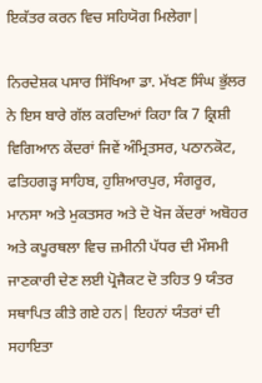ਇਕੱਤਰ ਕਰਨ ਵਿਚ ਸਹਿਯੋਗ ਮਿਲੇਗਾ|

ਨਿਰਦੇਸ਼ਕ ਪਸਾਰ ਸਿੱਖਿਆ ਡਾ. ਮੱਖਣ ਸਿੰਘ ਭੁੱਲਰ ਨੇ ਇਸ ਬਾਰੇ ਗੱਲ ਕਰਦਿਆਂ ਕਿਹਾ ਕਿ 7 ਕ੍ਰਿਸ਼ੀ ਵਿਗਿਆਨ ਕੇਂਦਰਾਂ ਜਿਵੇਂ ਅੰਮ੍ਰਿਤਸਰ, ਪਠਾਨਕੋਟ, ਫਤਿਹਗੜ੍ਹ ਸਾਹਿਬ, ਹੁਸ਼ਿਆਰਪੁਰ, ਸੰਗਰੂਰ, ਮਾਨਸਾ ਅਤੇ ਮੁਕਤਸਰ ਅਤੇ ਦੋ ਖੋਜ ਕੇਂਦਰਾਂ ਅਬੋਹਰ ਅਤੇ ਕਪੂਰਥਲਾ ਵਿਚ ਜ਼ਮੀਨੀ ਪੱਧਰ ਦੀ ਮੌਸਮੀ ਜਾਣਕਾਰੀ ਦੇਣ ਲਈ ਪ੍ਰੋਜੈਕਟ ਦੋ ਤਹਿਤ 9 ਯੰਤਰ ਸਥਾਪਿਤ ਕੀਤੇ ਗਏ ਹਨ| ਇਹਨਾਂ ਯੰਤਰਾਂ ਦੀ ਸਹਾਇਤਾ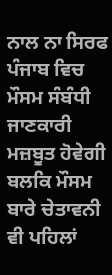ਨਾਲ ਨਾ ਸਿਰਫ ਪੰਜਾਬ ਵਿਚ ਮੌਸਮ ਸੰਬੰਧੀ ਜਾਣਕਾਰੀ ਮਜ਼ਬੂਤ ਹੋਵੇਗੀ ਬਲਕਿ ਮੌਸਮ ਬਾਰੇ ਚੇਤਾਵਨੀ ਵੀ ਪਹਿਲਾਂ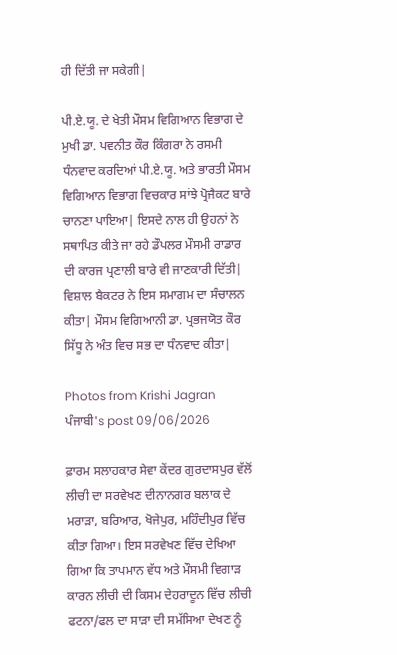ਹੀ ਦਿੱਤੀ ਜਾ ਸਕੇਗੀ|

ਪੀ.ਏ.ਯੂ. ਦੇ ਖੇਤੀ ਮੌਸਮ ਵਿਗਿਆਨ ਵਿਭਾਗ ਦੇ ਮੁਖੀ ਡਾ. ਪਵਨੀਤ ਕੌਰ ਕਿੰਗਰਾ ਨੇ ਰਸਮੀ ਧੰਨਵਾਦ ਕਰਦਿਆਂ ਪੀ.ਏ.ਯੂ. ਅਤੇ ਭਾਰਤੀ ਮੌਸਮ ਵਿਗਿਆਨ ਵਿਭਾਗ ਵਿਚਕਾਰ ਸਾਂਝੇ ਪ੍ਰੋਜੈਕਟ ਬਾਰੇ ਚਾਨਣਾ ਪਾਇਆ| ਇਸਦੇ ਨਾਲ ਹੀ ਉਹਨਾਂ ਨੇ ਸਥਾਪਿਤ ਕੀਤੇ ਜਾ ਰਹੇ ਡੌਪਲਰ ਮੌਸਮੀ ਰਾਡਾਰ ਦੀ ਕਾਰਜ ਪ੍ਰਣਾਲੀ ਬਾਰੇ ਵੀ ਜਾਣਕਾਰੀ ਦਿੱਤੀ| ਵਿਸ਼ਾਲ ਬੈਕਟਰ ਨੇ ਇਸ ਸਮਾਗਮ ਦਾ ਸੰਚਾਲਨ ਕੀਤਾ| ਮੌਸਮ ਵਿਗਿਆਨੀ ਡਾ. ਪ੍ਰਭਜਯੋਤ ਕੌਰ ਸਿੱਧੂ ਨੇ ਅੰਤ ਵਿਚ ਸਭ ਦਾ ਧੰਨਵਾਦ ਕੀਤਾ|

Photos from Krishi Jagran ਪੰਜਾਬੀ's post 09/06/2026

ਫ਼ਾਰਮ ਸਲਾਹਕਾਰ ਸੇਵਾ ਕੇਂਦਰ ਗੁਰਦਾਸਪੁਰ ਵੱਲੋਂ ਲੀਚੀ ਦਾ ਸਰਵੇਖਣ ਦੀਨਾਨਗਰ ਬਲਾਕ ਦੇ ਮਰਾੜਾ, ਬਰਿਆਰ, ਖੋਜੇਪੁਰ, ਮਹਿੰਦੀਪੁਰ ਵਿੱਚ ਕੀਤਾ ਗਿਆ। ਇਸ ਸਰਵੇਖਣ ਵਿੱਚ ਦੇਖਿਆ ਗਿਆ ਕਿ ਤਾਪਮਾਨ ਵੱਧ ਅਤੇ ਮੌਸਮੀ ਵਿਗਾੜ ਕਾਰਨ ਲੀਚੀ ਦੀ ਕਿਸਮ ਦੇਹਰਾਦੂਨ ਵਿੱਚ ਲੀਚੀ ਫਟਨਾ/ਫਲ ਦਾ ਸਾੜਾ ਦੀ ਸਮੱਸਿਆ ਦੇਖਣ ਨੂੰ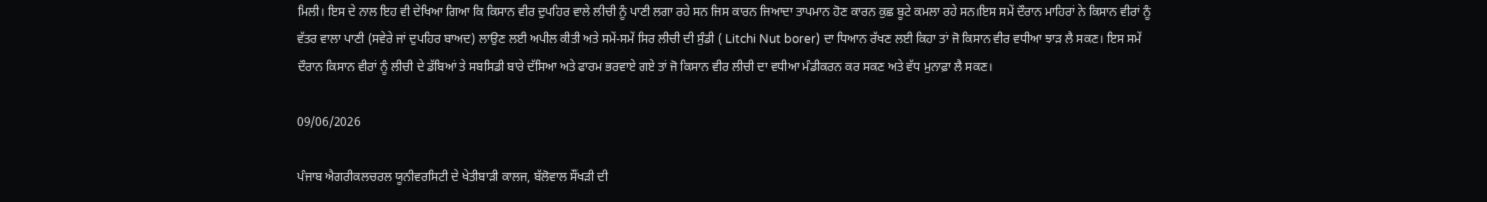ਮਿਲੀ। ਇਸ ਦੇ ਨਾਲ ਇਹ ਵੀ ਦੇਖਿਆ ਗਿਆ ਕਿ ਕਿਸਾਨ ਵੀਰ ਦੁਪਹਿਰ ਵਾਲੇ ਲੀਚੀ ਨੂੰ ਪਾਣੀ ਲਗਾ ਰਹੇ ਸਨ ਜਿਸ ਕਾਰਨ ਜਿਆਦਾ ਤਾਪਮਾਨ ਹੋਣ ਕਾਰਨ ਕੁਛ ਬੂਟੇ ਕਮਲਾ ਰਹੇ ਸਨ।ਇਸ ਸਮੇਂ ਦੌਰਾਨ ਮਾਹਿਰਾਂ ਨੇ ਕਿਸਾਨ ਵੀਰਾਂ ਨੂੰ ਵੱਤਰ ਵਾਲਾ ਪਾਣੀ (ਸਵੇਰੇ ਜਾਂ ਦੁਪਹਿਰ ਬਾਅਦ) ਲਾਉਣ ਲਈ ਅਪੀਲ ਕੀਤੀ ਅਤੇ ਸਮੇਂ-ਸਮੇਂ ਸਿਰ ਲੀਚੀ ਦੀ ਸੁੰਡੀ ( Litchi Nut borer) ਦਾ ਧਿਆਨ ਰੱਖਣ ਲਈ ਕਿਹਾ ਤਾਂ ਜੋ ਕਿਸਾਨ ਵੀਰ ਵਧੀਆ ਝਾੜ ਲੈ ਸਕਣ। ਇਸ ਸਮੇਂ ਦੌਰਾਨ ਕਿਸਾਨ ਵੀਰਾਂ ਨੂੰ ਲੀਚੀ ਦੇ ਡੱਬਿਆਂ ਤੇ ਸਬਸਿਡੀ ਬਾਰੇ ਦੱਸਿਆ ਅਤੇ ਫਾਰਮ ਭਰਵਾਏ ਗਏ ਤਾਂ ਜੋ ਕਿਸਾਨ ਵੀਰ ਲੀਚੀ ਦਾ ਵਧੀਆ ਮੰਡੀਕਰਨ ਕਰ ਸਕਣ ਅਤੇ ਵੱਧ ਮੁਨਾਫ਼ਾ ਲੈ ਸਕਣ।

09/06/2026

ਪੰਜਾਬ ਐਗਰੀਕਲਚਰਲ ਯੂਨੀਵਰਸਿਟੀ ਦੇ ਖੇਤੀਬਾੜੀ ਕਾਲਜ, ਬੱਲੋਵਾਲ ਸੌਂਖੜੀ ਦੀ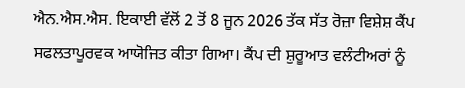ਐਨ.ਐਸ.ਐਸ. ਇਕਾਈ ਵੱਲੋਂ 2 ਤੋਂ 8 ਜੂਨ 2026 ਤੱਕ ਸੱਤ ਰੋਜ਼ਾ ਵਿਸ਼ੇਸ਼ ਕੈਂਪ ਸਫਲਤਾਪੂਰਵਕ ਆਯੋਜਿਤ ਕੀਤਾ ਗਿਆ। ਕੈਂਪ ਦੀ ਸ਼ੁਰੂਆਤ ਵਲੰਟੀਅਰਾਂ ਨੂੰ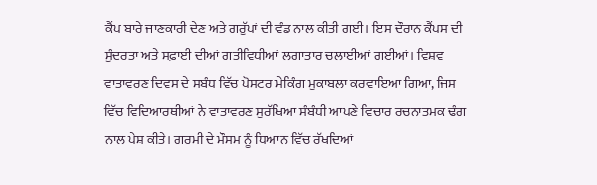ਕੈਂਪ ਬਾਰੇ ਜਾਣਕਾਰੀ ਦੇਣ ਅਤੇ ਗਰੁੱਪਾਂ ਦੀ ਵੰਡ ਨਾਲ ਕੀਤੀ ਗਈ। ਇਸ ਦੌਰਾਨ ਕੈਂਪਸ ਦੀ ਸੁੰਦਰਤਾ ਅਤੇ ਸਫ਼ਾਈ ਦੀਆਂ ਗਤੀਵਿਧੀਆਂ ਲਗਾਤਾਰ ਚਲਾਈਆਂ ਗਈਆਂ। ਵਿਸ਼ਵ ਵਾਤਾਵਰਣ ਦਿਵਸ ਦੇ ਸਬੰਧ ਵਿੱਚ ਪੋਸਟਰ ਮੇਕਿੰਗ ਮੁਕਾਬਲਾ ਕਰਵਾਇਆ ਗਿਆ, ਜਿਸ ਵਿੱਚ ਵਿਦਿਆਰਥੀਆਂ ਨੇ ਵਾਤਾਵਰਣ ਸੁਰੱਖਿਆ ਸੰਬੰਧੀ ਆਪਣੇ ਵਿਚਾਰ ਰਚਨਾਤਮਕ ਢੰਗ ਨਾਲ ਪੇਸ਼ ਕੀਤੇ। ਗਰਮੀ ਦੇ ਮੌਸਮ ਨੂੰ ਧਿਆਨ ਵਿੱਚ ਰੱਖਦਿਆਂ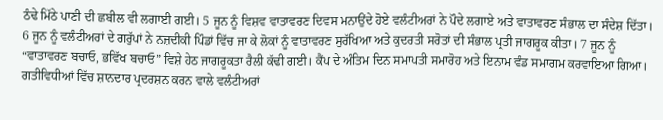ਠੰਢੇ ਮਿੱਠੇ ਪਾਣੀ ਦੀ ਛਬੀਲ ਵੀ ਲਗਾਈ ਗਈ। 5 ਜੂਨ ਨੂੰ ਵਿਸ਼ਵ ਵਾਤਾਵਰਣ ਦਿਵਸ ਮਨਾਉਂਦੇ ਹੋਏ ਵਲੰਟੀਅਰਾਂ ਨੇ ਪੌਦੇ ਲਗਾਏ ਅਤੇ ਵਾਤਾਵਰਣ ਸੰਭਾਲ ਦਾ ਸੰਦੇਸ਼ ਦਿੱਤਾ। 6 ਜੂਨ ਨੂੰ ਵਲੰਟੀਅਰਾਂ ਦੇ ਗਰੁੱਪਾਂ ਨੇ ਨਜ਼ਦੀਕੀ ਪਿੰਡਾਂ ਵਿੱਚ ਜਾ ਕੇ ਲੋਕਾਂ ਨੂੰ ਵਾਤਾਵਰਣ ਸੁਰੱਖਿਆ ਅਤੇ ਕੁਦਰਤੀ ਸਰੋਤਾਂ ਦੀ ਸੰਭਾਲ ਪ੍ਰਤੀ ਜਾਗਰੂਕ ਕੀਤਾ। 7 ਜੂਨ ਨੂੰ “ਵਾਤਾਵਰਣ ਬਚਾਓ, ਭਵਿੱਖ ਬਚਾਓ” ਵਿਸ਼ੇ ਹੇਠ ਜਾਗਰੂਕਤਾ ਰੈਲੀ ਕੱਢੀ ਗਈ। ਕੈਂਪ ਦੇ ਅੰਤਿਮ ਦਿਨ ਸਮਾਪਤੀ ਸਮਾਰੋਹ ਅਤੇ ਇਨਾਮ ਵੰਡ ਸਮਾਗਮ ਕਰਵਾਇਆ ਗਿਆ। ਗਤੀਵਿਧੀਆਂ ਵਿੱਚ ਸ਼ਾਨਦਾਰ ਪ੍ਰਦਰਸ਼ਨ ਕਰਨ ਵਾਲੇ ਵਲੰਟੀਅਰਾਂ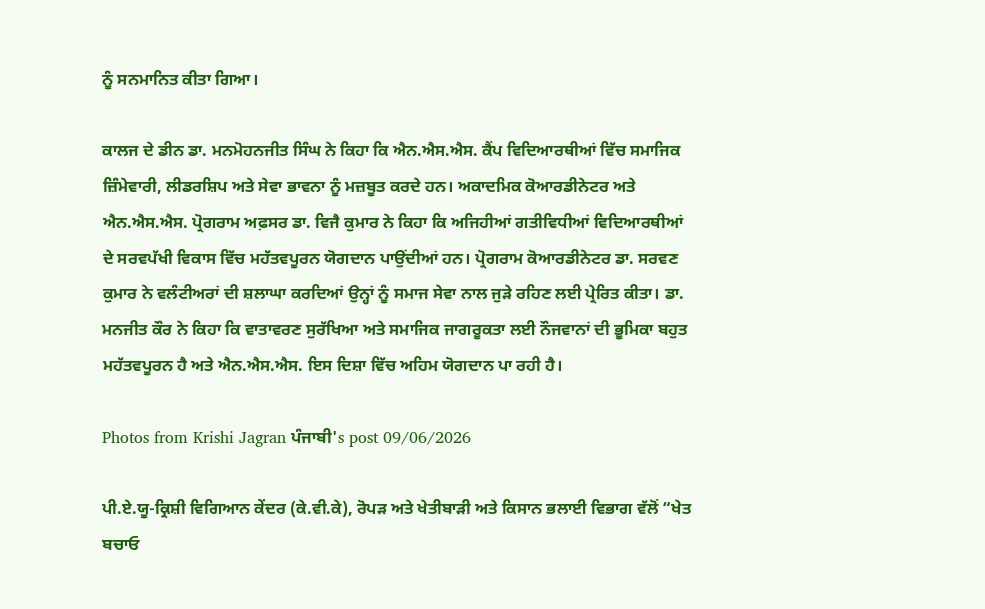ਨੂੰ ਸਨਮਾਨਿਤ ਕੀਤਾ ਗਿਆ।

ਕਾਲਜ ਦੇ ਡੀਨ ਡਾ. ਮਨਮੋਹਨਜੀਤ ਸਿੰਘ ਨੇ ਕਿਹਾ ਕਿ ਐਨ.ਐਸ.ਐਸ. ਕੈਂਪ ਵਿਦਿਆਰਥੀਆਂ ਵਿੱਚ ਸਮਾਜਿਕ ਜ਼ਿੰਮੇਵਾਰੀ, ਲੀਡਰਸ਼ਿਪ ਅਤੇ ਸੇਵਾ ਭਾਵਨਾ ਨੂੰ ਮਜ਼ਬੂਤ ਕਰਦੇ ਹਨ। ਅਕਾਦਮਿਕ ਕੋਆਰਡੀਨੇਟਰ ਅਤੇ ਐਨ.ਐਸ.ਐਸ. ਪ੍ਰੋਗਰਾਮ ਅਫ਼ਸਰ ਡਾ. ਵਿਜੈ ਕੁਮਾਰ ਨੇ ਕਿਹਾ ਕਿ ਅਜਿਹੀਆਂ ਗਤੀਵਿਧੀਆਂ ਵਿਦਿਆਰਥੀਆਂ ਦੇ ਸਰਵਪੱਖੀ ਵਿਕਾਸ ਵਿੱਚ ਮਹੱਤਵਪੂਰਨ ਯੋਗਦਾਨ ਪਾਉਂਦੀਆਂ ਹਨ। ਪ੍ਰੋਗਰਾਮ ਕੋਆਰਡੀਨੇਟਰ ਡਾ. ਸਰਵਣ ਕੁਮਾਰ ਨੇ ਵਲੰਟੀਅਰਾਂ ਦੀ ਸ਼ਲਾਘਾ ਕਰਦਿਆਂ ਉਨ੍ਹਾਂ ਨੂੰ ਸਮਾਜ ਸੇਵਾ ਨਾਲ ਜੁੜੇ ਰਹਿਣ ਲਈ ਪ੍ਰੇਰਿਤ ਕੀਤਾ। ਡਾ. ਮਨਜੀਤ ਕੌਰ ਨੇ ਕਿਹਾ ਕਿ ਵਾਤਾਵਰਣ ਸੁਰੱਖਿਆ ਅਤੇ ਸਮਾਜਿਕ ਜਾਗਰੂਕਤਾ ਲਈ ਨੌਜਵਾਨਾਂ ਦੀ ਭੂਮਿਕਾ ਬਹੁਤ ਮਹੱਤਵਪੂਰਨ ਹੈ ਅਤੇ ਐਨ.ਐਸ.ਐਸ. ਇਸ ਦਿਸ਼ਾ ਵਿੱਚ ਅਹਿਮ ਯੋਗਦਾਨ ਪਾ ਰਹੀ ਹੈ।

Photos from Krishi Jagran ਪੰਜਾਬੀ's post 09/06/2026

ਪੀ.ਏ.ਯੂ-ਕ੍ਰਿਸ਼ੀ ਵਿਗਿਆਨ ਕੇਂਦਰ (ਕੇ.ਵੀ.ਕੇ), ਰੋਪੜ ਅਤੇ ਖੇਤੀਬਾੜੀ ਅਤੇ ਕਿਸਾਨ ਭਲਾਈ ਵਿਭਾਗ ਵੱਲੋਂ “ਖੇਤ ਬਚਾਓ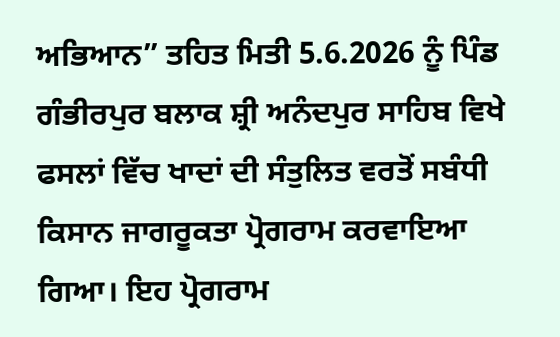ਅਭਿਆਨ” ਤਹਿਤ ਮਿਤੀ 5.6.2026 ਨੂੰ ਪਿੰਡ ਗੰਭੀਰਪੁਰ ਬਲਾਕ ਸ਼੍ਰੀ ਅਨੰਦਪੁਰ ਸਾਹਿਬ ਵਿਖੇ ਫਸਲਾਂ ਵਿੱਚ ਖਾਦਾਂ ਦੀ ਸੰਤੁਲਿਤ ਵਰਤੋਂ ਸਬੰਧੀ ਕਿਸਾਨ ਜਾਗਰੂਕਤਾ ਪ੍ਰੋਗਰਾਮ ਕਰਵਾਇਆ ਗਿਆ। ਇਹ ਪ੍ਰੋਗਰਾਮ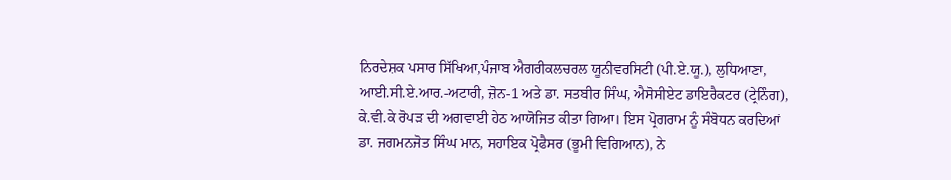ਨਿਰਦੇਸ਼ਕ ਪਸਾਰ ਸਿੱਖਿਆ,ਪੰਜਾਬ ਐਗਰੀਕਲਚਰਲ ਯੂਨੀਵਰਸਿਟੀ (ਪੀ.ਏ.ਯੂ.), ਲੁਧਿਆਣਾ, ਆਈ.ਸੀ.ਏ.ਆਰ.-ਅਟਾਰੀ, ਜ਼ੋਨ-1 ਅਤੇ ਡਾ. ਸਤਬੀਰ ਸਿੰਘ, ਐਸੋਸੀਏਟ ਡਾਇਰੈਕਟਰ (ਟ੍ਰੇਨਿੰਗ), ਕੇ.ਵੀ.ਕੇ ਰੋਪੜ ਦੀ ਅਗਵਾਈ ਹੇਠ ਆਯੋਜਿਤ ਕੀਤਾ ਗਿਆ। ਇਸ ਪ੍ਰੋਗਰਾਮ ਨੂੰ ਸੰਬੋਧਨ ਕਰਦਿਆਂ ਡਾ. ਜਗਮਨਜੋਤ ਸਿੰਘ ਮਾਨ, ਸਹਾਇਕ ਪ੍ਰੋਫੈਸਰ (ਭੂਮੀ ਵਿਗਿਆਨ), ਨੇ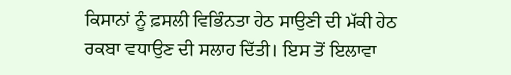ਕਿਸਾਨਾਂ ਨੂੰ ਫ਼ਸਲੀ ਵਿਭਿੰਨਤਾ ਹੇਠ ਸਾਉਣੀ ਦੀ ਮੱਕੀ ਹੇਠ ਰਕਬਾ ਵਧਾਉਣ ਦੀ ਸਲਾਹ ਦਿੱਤੀ। ਇਸ ਤੋਂ ਇਲਾਵਾ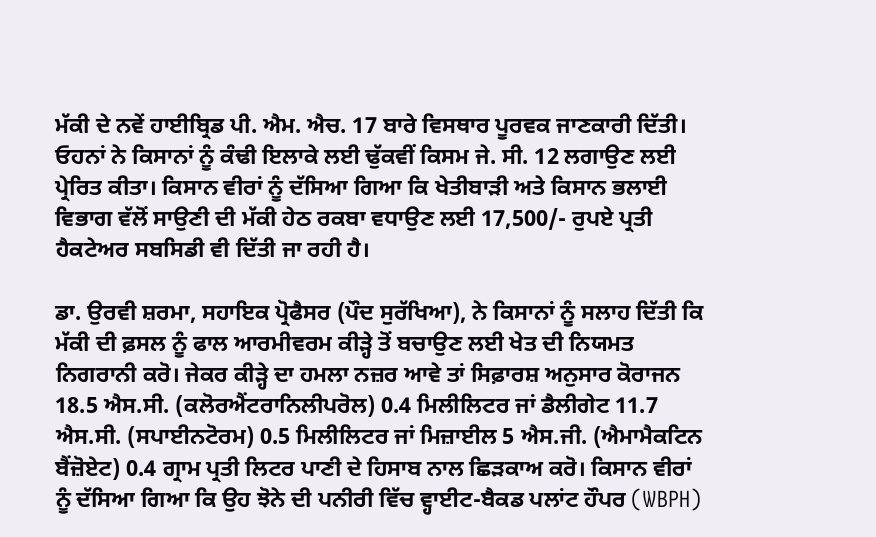ਮੱਕੀ ਦੇ ਨਵੇਂ ਹਾਈਬ੍ਰਿਡ ਪੀ. ਐਮ. ਐਚ. 17 ਬਾਰੇ ਵਿਸਥਾਰ ਪੂਰਵਕ ਜਾਣਕਾਰੀ ਦਿੱਤੀ। ਓਹਨਾਂ ਨੇ ਕਿਸਾਨਾਂ ਨੂੰ ਕੰਢੀ ਇਲਾਕੇ ਲਈ ਢੁੱਕਵੀਂ ਕਿਸਮ ਜੇ. ਸੀ. 12 ਲਗਾਉਣ ਲਈ ਪ੍ਰੇਰਿਤ ਕੀਤਾ। ਕਿਸਾਨ ਵੀਰਾਂ ਨੂੰ ਦੱਸਿਆ ਗਿਆ ਕਿ ਖੇਤੀਬਾੜੀ ਅਤੇ ਕਿਸਾਨ ਭਲਾਈ ਵਿਭਾਗ ਵੱਲੋਂ ਸਾਉਣੀ ਦੀ ਮੱਕੀ ਹੇਠ ਰਕਬਾ ਵਧਾਉਣ ਲਈ 17,500/- ਰੁਪਏ ਪ੍ਰਤੀ ਹੈਕਟੇਅਰ ਸਬਸਿਡੀ ਵੀ ਦਿੱਤੀ ਜਾ ਰਹੀ ਹੈ।

ਡਾ. ਉਰਵੀ ਸ਼ਰਮਾ, ਸਹਾਇਕ ਪ੍ਰੋਫੈਸਰ (ਪੌਦ ਸੁਰੱਖਿਆ), ਨੇ ਕਿਸਾਨਾਂ ਨੂੰ ਸਲਾਹ ਦਿੱਤੀ ਕਿ ਮੱਕੀ ਦੀ ਫ਼ਸਲ ਨੂੰ ਫਾਲ ਆਰਮੀਵਰਮ ਕੀੜ੍ਹੇ ਤੋਂ ਬਚਾਉਣ ਲਈ ਖੇਤ ਦੀ ਨਿਯਮਤ ਨਿਗਰਾਨੀ ਕਰੋ। ਜੇਕਰ ਕੀੜ੍ਹੇ ਦਾ ਹਮਲਾ ਨਜ਼ਰ ਆਵੇ ਤਾਂ ਸਿਫ਼ਾਰਸ਼ ਅਨੁਸਾਰ ਕੋਰਾਜਨ 18.5 ਐਸ.ਸੀ. (ਕਲੋਰਐਂਟਰਾਨਿਲੀਪਰੋਲ) 0.4 ਮਿਲੀਲਿਟਰ ਜਾਂ ਡੈਲੀਗੇਟ 11.7 ਐਸ.ਸੀ. (ਸਪਾਈਨਟੋਰਮ) 0.5 ਮਿਲੀਲਿਟਰ ਜਾਂ ਮਿਜ਼ਾਈਲ 5 ਐਸ.ਜੀ. (ਐਮਾਮੈਕਟਿਨ ਬੈਂਜ਼ੋਏਟ) 0.4 ਗ੍ਰਾਮ ਪ੍ਰਤੀ ਲਿਟਰ ਪਾਣੀ ਦੇ ਹਿਸਾਬ ਨਾਲ ਛਿੜਕਾਅ ਕਰੋ। ਕਿਸਾਨ ਵੀਰਾਂ ਨੂੰ ਦੱਸਿਆ ਗਿਆ ਕਿ ਉਹ ਝੋਨੇ ਦੀ ਪਨੀਰੀ ਵਿੱਚ ਵ੍ਹਾਈਟ-ਬੈਕਡ ਪਲਾਂਟ ਹੌਪਰ (WBPH)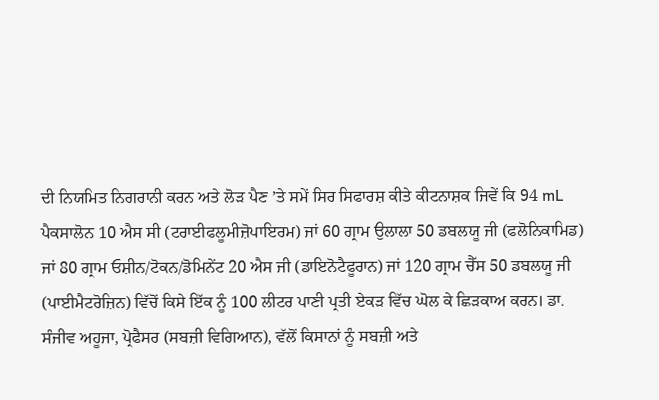ਦੀ ਨਿਯਮਿਤ ਨਿਗਰਾਨੀ ਕਰਨ ਅਤੇ ਲੋੜ ਪੈਣ ’ਤੇ ਸਮੇਂ ਸਿਰ ਸਿਫਾਰਸ਼ ਕੀਤੇ ਕੀਟਨਾਸ਼ਕ ਜਿਵੇਂ ਕਿ 94 mL ਪੈਕਸਾਲੋਨ 10 ਐਸ ਸੀ (ਟਰਾਈਫਲੂਮੀਜ਼ੋਪਾਇਰਮ) ਜਾਂ 60 ਗ੍ਰਾਮ ਉਲਾਲਾ 50 ਡਬਲਯੂ ਜੀ (ਫਲੋਨਿਕਾਮਿਡ) ਜਾਂ 80 ਗ੍ਰਾਮ ਓਸ਼ੀਨ/ਟੋਕਨ/ਡੋਮਿਨੇਂਟ 20 ਐਸ ਜੀ (ਡਾਇਨੋਟੈਫੂਰਾਨ) ਜਾਂ 120 ਗ੍ਰਾਮ ਚੈੱਸ 50 ਡਬਲਯੂ ਜੀ (ਪਾਈਮੈਟਰੋਜ਼ਿਨ) ਵਿੱਚੋਂ ਕਿਸੇ ਇੱਕ ਨੂੰ 100 ਲੀਟਰ ਪਾਣੀ ਪ੍ਰਤੀ ਏਕੜ ਵਿੱਚ ਘੋਲ ਕੇ ਛਿੜਕਾਅ ਕਰਨ। ਡਾ. ਸੰਜੀਵ ਅਹੂਜਾ, ਪ੍ਰੋਫੈਸਰ (ਸਬਜ਼ੀ ਵਿਗਿਆਨ), ਵੱਲੋਂ ਕਿਸਾਨਾਂ ਨੂੰ ਸਬਜ਼ੀ ਅਤੇ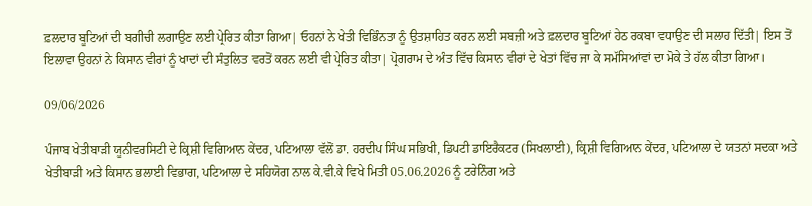ਫ਼ਲਦਾਰ ਬੂਟਿਆਂ ਦੀ ਬਗੀਚੀ ਲਗਾਉਣ ਲਈ ਪ੍ਰੇਰਿਤ ਕੀਤਾ ਗਿਆ| ਓਹਨਾਂ ਨੇ ਖੇਤੀ ਵਿਭਿੰਨਤਾ ਨੂੰ ਉਤਸ਼ਾਹਿਤ ਕਰਨ ਲਈ ਸਬਜ਼ੀ ਅਤੇ ਫ਼ਲਦਾਰ ਬੂਟਿਆਂ ਹੇਠ ਰਕਬਾ ਵਧਾਉਣ ਦੀ ਸਲਾਹ ਦਿੱਤੀ| ਇਸ ਤੋਂ ਇਲਾਵਾ ਉਹਨਾਂ ਨੇ ਕਿਸਾਨ ਵੀਰਾਂ ਨੂੰ ਖਾਦਾਂ ਦੀ ਸੰਤੁਲਿਤ ਵਰਤੋਂ ਕਰਨ ਲਈ ਵੀ ਪ੍ਰੇਰਿਤ ਕੀਤਾ| ਪ੍ਰੋਗਰਾਮ ਦੇ ਅੰਤ ਵਿੱਚ ਕਿਸਾਨ ਵੀਰਾਂ ਦੇ ਖੇਤਾਂ ਵਿੱਚ ਜਾ ਕੇ ਸਮੱਸਿਆਂਵਾਂ ਦਾ ਮੋਕੇ ਤੇ ਹੱਲ ਕੀਤਾ ਗਿਆ।

09/06/2026

ਪੰਜਾਬ ਖੇਤੀਬਾੜੀ ਯੂਨੀਵਰਸਿਟੀ ਦੇ ਕ੍ਰਿਸ਼ੀ ਵਿਗਿਆਨ ਕੇਂਦਰ, ਪਟਿਆਲਾ ਵੱਲੋਂ ਡਾ. ਹਰਦੀਪ ਸਿੰਘ ਸਭਿਖੀ, ਡਿਪਟੀ ਡਾਇਰੈਕਟਰ (ਸਿਖਲਾਈ), ਕ੍ਰਿਸ਼ੀ ਵਿਗਿਆਨ ਕੇਂਦਰ, ਪਟਿਆਲਾ ਦੇ ਯਤਨਾਂ ਸਦਕਾ ਅਤੇ ਖੇਤੀਬਾੜੀ ਅਤੇ ਕਿਸਾਨ ਭਲਾਈ ਵਿਭਾਗ, ਪਟਿਆਲਾ ਦੇ ਸਹਿਯੋਗ ਨਾਲ ਕੇ.ਵੀ.ਕੇ ਵਿਖੇ ਮਿਤੀ 05.06.2026 ਨੂੰ ਟਰੇਨਿੰਗ ਅਤੇ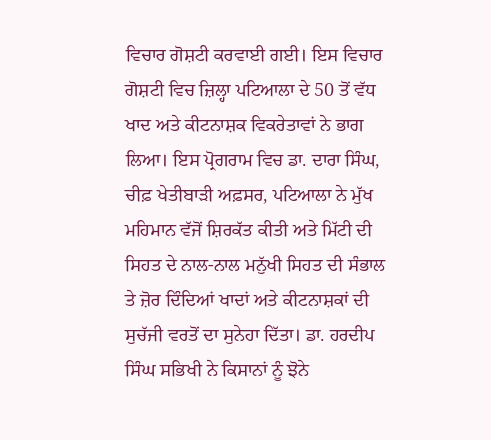ਵਿਚਾਰ ਗੋਸ਼ਟੀ ਕਰਵਾਈ ਗਈ। ਇਸ ਵਿਚਾਰ ਗੋਸ਼ਟੀ ਵਿਚ ਜ਼ਿਲ੍ਹਾ ਪਟਿਆਲਾ ਦੇ 50 ਤੋਂ ਵੱਧ ਖਾਦ ਅਤੇ ਕੀਟਨਾਸ਼ਕ ਵਿਕਰੇਤਾਵਾਂ ਨੇ ਭਾਗ ਲਿਆ। ਇਸ ਪ੍ਰੋਗਰਾਮ ਵਿਚ ਡਾ. ਦਾਰਾ ਸਿੰਘ, ਚੀਫ਼ ਖੇਤੀਬਾੜੀ ਅਫ਼ਸਰ, ਪਟਿਆਲਾ ਨੇ ਮੁੱਖ ਮਹਿਮਾਨ ਵੱਜੋਂ ਸ਼ਿਰਕੱਤ ਕੀਤੀ ਅਤੇ ਮਿੱਟੀ ਦੀ ਸਿਹਤ ਦੇ ਨਾਲ-ਨਾਲ ਮਨੁੱਖੀ ਸਿਹਤ ਦੀ ਸੰਭਾਲ ਤੇ ਜ਼ੋਰ ਦਿੰਦਿਆਂ ਖਾਦਾਂ ਅਤੇ ਕੀਟਨਾਸ਼ਕਾਂ ਦੀ ਸੁਚੱਜੀ ਵਰਤੋਂ ਦਾ ਸੁਨੇਹਾ ਦਿੱਤਾ। ਡਾ. ਹਰਦੀਪ ਸਿੰਘ ਸਭਿਖੀ ਨੇ ਕਿਸਾਨਾਂ ਨੂੰ ਝੋਨੇ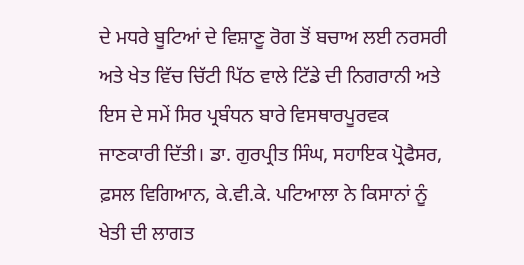ਦੇ ਮਧਰੇ ਬੂਟਿਆਂ ਦੇ ਵਿਸ਼ਾਣੂ ਰੋਗ ਤੋਂ ਬਚਾਅ ਲਈ ਨਰਸਰੀ ਅਤੇ ਖੇਤ ਵਿੱਚ ਚਿੱਟੀ ਪਿੱਠ ਵਾਲੇ ਟਿੱਡੇ ਦੀ ਨਿਗਰਾਨੀ ਅਤੇ ਇਸ ਦੇ ਸਮੇਂ ਸਿਰ ਪ੍ਰਬੰਧਨ ਬਾਰੇ ਵਿਸਥਾਰਪੂਰਵਕ ਜਾਣਕਾਰੀ ਦਿੱਤੀ। ਡਾ. ਗੁਰਪ੍ਰੀਤ ਸਿੰਘ, ਸਹਾਇਕ ਪ੍ਰੋਫੈਸਰ, ਫ਼ਸਲ ਵਿਗਿਆਨ, ਕੇ.ਵੀ.ਕੇ. ਪਟਿਆਲਾ ਨੇ ਕਿਸਾਨਾਂ ਨੂੰ ਖੇਤੀ ਦੀ ਲਾਗਤ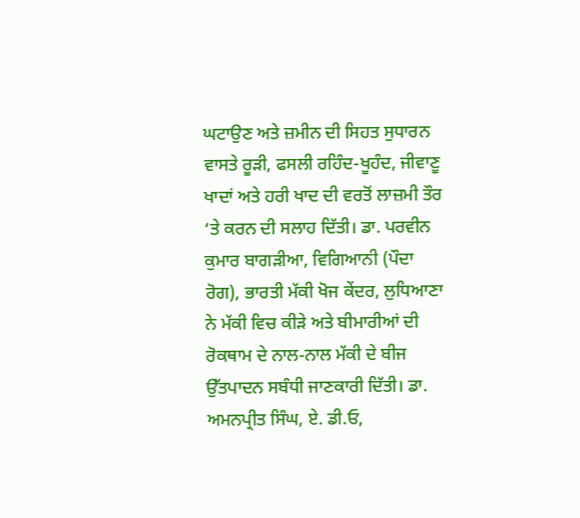ਘਟਾਉਣ ਅਤੇ ਜ਼ਮੀਨ ਦੀ ਸਿਹਤ ਸੁਧਾਰਨ ਵਾਸਤੇ ਰੂੜੀ, ਫਸਲੀ ਰਹਿੰਦ-ਖੂਹੰਦ, ਜੀਵਾਣੂ ਖਾਦਾਂ ਅਤੇ ਹਰੀ ਖਾਦ ਦੀ ਵਰਤੋਂ ਲਾਜ਼ਮੀ ਤੌਰ ‘ਤੇ ਕਰਨ ਦੀ ਸਲਾਹ ਦਿੱਤੀ। ਡਾ. ਪਰਵੀਨ ਕੁਮਾਰ ਬਾਗੜੀਆ, ਵਿਗਿਆਨੀ (ਪੌਦਾ ਰੋਗ), ਭਾਰਤੀ ਮੱਕੀ ਖੋਜ ਕੇਂਦਰ, ਲੁਧਿਆਣਾ ਨੇ ਮੱਕੀ ਵਿਚ ਕੀੜੇ ਅਤੇ ਬੀਮਾਰੀਆਂ ਦੀ ਰੋਕਥਾਮ ਦੇ ਨਾਲ-ਨਾਲ ਮੱਕੀ ਦੇ ਬੀਜ ਉੱਤਪਾਦਨ ਸਬੰਧੀ ਜਾਣਕਾਰੀ ਦਿੱਤੀ। ਡਾ. ਅਮਨਪ੍ਰੀਤ ਸਿੰਘ, ਏ. ਡੀ.ਓ,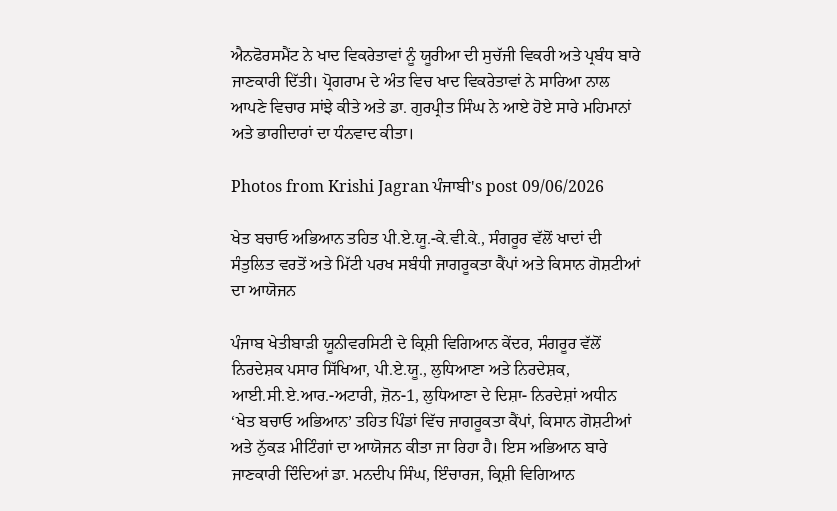ਐਨਫੋਰਸਮੈਂਟ ਨੇ ਖਾਦ ਵਿਕਰੇਤਾਵਾਂ ਨੂੰ ਯੂਰੀਆ ਦੀ ਸੁਚੱਜੀ ਵਿਕਰੀ ਅਤੇ ਪ੍ਰਬੰਧ ਬਾਰੇ ਜਾਣਕਾਰੀ ਦਿੱਤੀ। ਪ੍ਰੋਗਰਾਮ ਦੇ ਅੰਤ ਵਿਚ ਖਾਦ ਵਿਕਰੇਤਾਵਾਂ ਨੇ ਸਾਰਿਆ ਨਾਲ ਆਪਣੇ ਵਿਚਾਰ ਸਾਂਝੇ ਕੀਤੇ ਅਤੇ ਡਾ. ਗੁਰਪ੍ਰੀਤ ਸਿੰਘ ਨੇ ਆਏ ਹੋਏ ਸਾਰੇ ਮਹਿਮਾਨਾਂ ਅਤੇ ਭਾਗੀਦਾਰਾਂ ਦਾ ਧੰਨਵਾਦ ਕੀਤਾ।

Photos from Krishi Jagran ਪੰਜਾਬੀ's post 09/06/2026

ਖੇਤ ਬਚਾਓ ਅਭਿਆਨ ਤਹਿਤ ਪੀ.ਏ.ਯੂ.-ਕੇ.ਵੀ.ਕੇ., ਸੰਗਰੂਰ ਵੱਲੋਂ ਖਾਦਾਂ ਦੀ ਸੰਤੁਲਿਤ ਵਰਤੋਂ ਅਤੇ ਮਿੱਟੀ ਪਰਖ ਸਬੰਧੀ ਜਾਗਰੂਕਤਾ ਕੈਂਪਾਂ ਅਤੇ ਕਿਸਾਨ ਗੋਸ਼ਟੀਆਂ ਦਾ ਆਯੋਜਨ

ਪੰਜਾਬ ਖੇਤੀਬਾੜੀ ਯੂਨੀਵਰਸਿਟੀ ਦੇ ਕ੍ਰਿਸ਼ੀ ਵਿਗਿਆਨ ਕੇਂਦਰ, ਸੰਗਰੂਰ ਵੱਲੋਂ ਨਿਰਦੇਸ਼ਕ ਪਸਾਰ ਸਿੱਖਿਆ, ਪੀ.ਏ.ਯੂ., ਲੁਧਿਆਣਾ ਅਤੇ ਨਿਰਦੇਸ਼ਕ, ਆਈ.ਸੀ.ਏ.ਆਰ.-ਅਟਾਰੀ, ਜ਼ੋਨ-1, ਲੁਧਿਆਣਾ ਦੇ ਦਿਸ਼ਾ- ਨਿਰਦੇਸ਼ਾਂ ਅਧੀਨ ‘ਖੇਤ ਬਚਾਓ ਅਭਿਆਨ’ ਤਹਿਤ ਪਿੰਡਾਂ ਵਿੱਚ ਜਾਗਰੂਕਤਾ ਕੈਂਪਾਂ, ਕਿਸਾਨ ਗੋਸ਼ਟੀਆਂ ਅਤੇ ਨੁੱਕੜ ਮੀਟਿੰਗਾਂ ਦਾ ਆਯੋਜਨ ਕੀਤਾ ਜਾ ਰਿਹਾ ਹੈ। ਇਸ ਅਭਿਆਨ ਬਾਰੇ ਜਾਣਕਾਰੀ ਦਿੰਦਿਆਂ ਡਾ. ਮਨਦੀਪ ਸਿੰਘ, ਇੰਚਾਰਜ, ਕ੍ਰਿਸ਼ੀ ਵਿਗਿਆਨ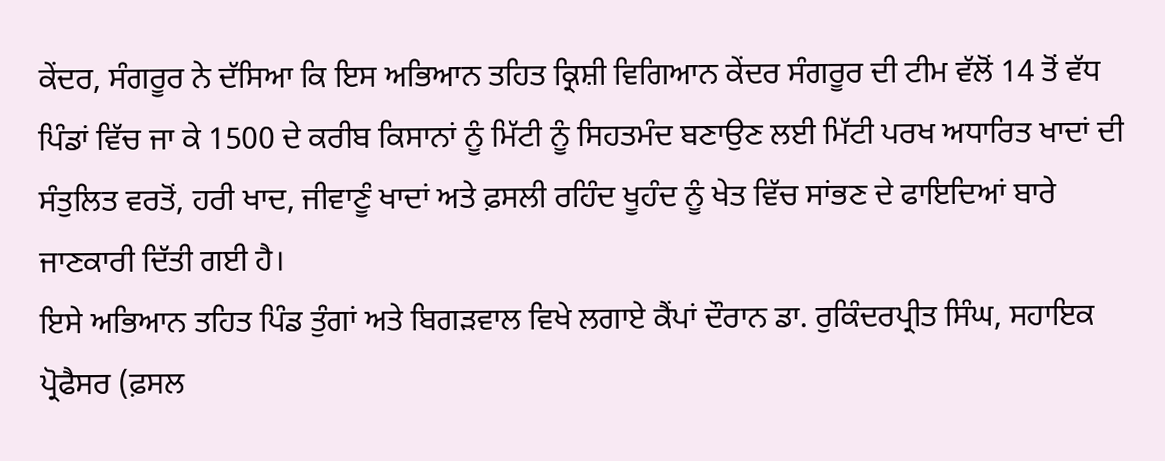ਕੇਂਦਰ, ਸੰਗਰੂਰ ਨੇ ਦੱਸਿਆ ਕਿ ਇਸ ਅਭਿਆਨ ਤਹਿਤ ਕ੍ਰਿਸ਼ੀ ਵਿਗਿਆਨ ਕੇਂਦਰ ਸੰਗਰੂਰ ਦੀ ਟੀਮ ਵੱਲੋਂ 14 ਤੋਂ ਵੱਧ ਪਿੰਡਾਂ ਵਿੱਚ ਜਾ ਕੇ 1500 ਦੇ ਕਰੀਬ ਕਿਸਾਨਾਂ ਨੂੰ ਮਿੱਟੀ ਨੂੰ ਸਿਹਤਮੰਦ ਬਣਾਉਣ ਲਈ ਮਿੱਟੀ ਪਰਖ ਅਧਾਰਿਤ ਖਾਦਾਂ ਦੀ ਸੰਤੁਲਿਤ ਵਰਤੋਂ, ਹਰੀ ਖਾਦ, ਜੀਵਾਣੂੰ ਖਾਦਾਂ ਅਤੇ ਫ਼ਸਲੀ ਰਹਿੰਦ ਖੂਹੰਦ ਨੂੰ ਖੇਤ ਵਿੱਚ ਸਾਂਭਣ ਦੇ ਫਾਇਦਿਆਂ ਬਾਰੇ ਜਾਣਕਾਰੀ ਦਿੱਤੀ ਗਈ ਹੈ।
ਇਸੇ ਅਭਿਆਨ ਤਹਿਤ ਪਿੰਡ ਤੁੰਗਾਂ ਅਤੇ ਬਿਗੜਵਾਲ ਵਿਖੇ ਲਗਾਏ ਕੈਂਪਾਂ ਦੌਰਾਨ ਡਾ. ਰੁਕਿੰਦਰਪ੍ਰੀਤ ਸਿੰਘ, ਸਹਾਇਕ ਪ੍ਰੋਫੈਸਰ (ਫ਼ਸਲ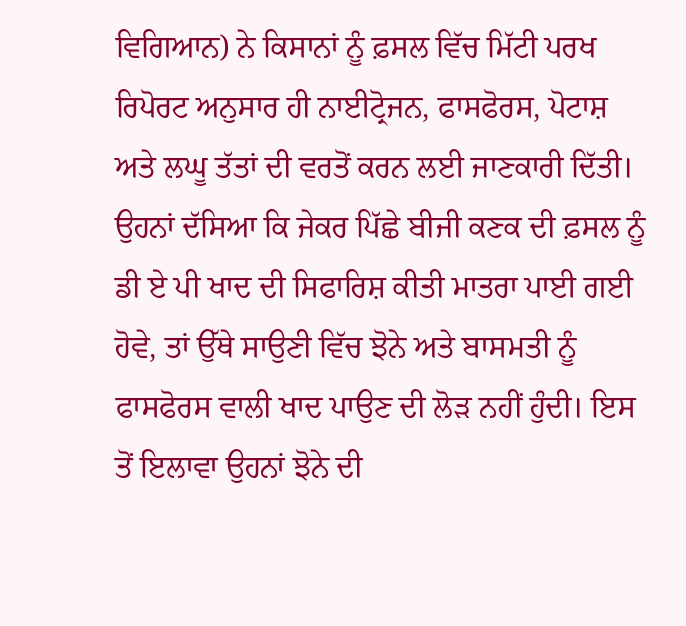ਵਿਗਿਆਨ) ਨੇ ਕਿਸਾਨਾਂ ਨੂੰ ਫ਼ਸਲ ਵਿੱਚ ਮਿੱਟੀ ਪਰਖ ਰਿਪੋਰਟ ਅਨੁਸਾਰ ਹੀ ਨਾਈਟ੍ਰੋਜਨ, ਫਾਸਫੋਰਸ, ਪੋਟਾਸ਼ ਅਤੇ ਲਘੂ ਤੱਤਾਂ ਦੀ ਵਰਤੋਂ ਕਰਨ ਲਈ ਜਾਣਕਾਰੀ ਦਿੱਤੀ। ਉਹਨਾਂ ਦੱਸਿਆ ਕਿ ਜੇਕਰ ਪਿੱਛੇ ਬੀਜੀ ਕਣਕ ਦੀ ਫ਼ਸਲ ਨੂੰ ਡੀ ਏ ਪੀ ਖਾਦ ਦੀ ਸਿਫਾਰਿਸ਼ ਕੀਤੀ ਮਾਤਰਾ ਪਾਈ ਗਈ ਹੋਵੇ, ਤਾਂ ਉੱਥੇ ਸਾਉਣੀ ਵਿੱਚ ਝੋਨੇ ਅਤੇ ਬਾਸਮਤੀ ਨੂੰ ਫਾਸਫੋਰਸ ਵਾਲੀ ਖਾਦ ਪਾਉਣ ਦੀ ਲੋੜ ਨਹੀਂ ਹੁੰਦੀ। ਇਸ ਤੋਂ ਇਲਾਵਾ ਉਹਨਾਂ ਝੋਨੇ ਦੀ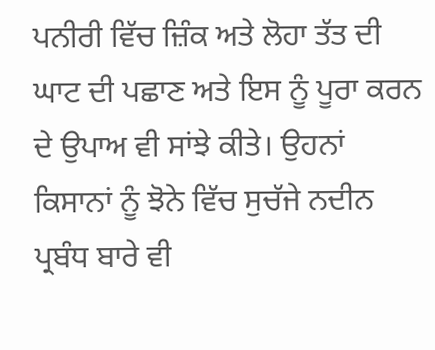ਪਨੀਰੀ ਵਿੱਚ ਜ਼ਿੰਕ ਅਤੇ ਲੋਹਾ ਤੱਤ ਦੀ ਘਾਟ ਦੀ ਪਛਾਣ ਅਤੇ ਇਸ ਨੂੰ ਪੂਰਾ ਕਰਨ ਦੇ ਉਪਾਅ ਵੀ ਸਾਂਝੇ ਕੀਤੇ। ਉਹਨਾਂ ਕਿਸਾਨਾਂ ਨੂੰ ਝੋਨੇ ਵਿੱਚ ਸੁਚੱਜੇ ਨਦੀਨ ਪ੍ਰਬੰਧ ਬਾਰੇ ਵੀ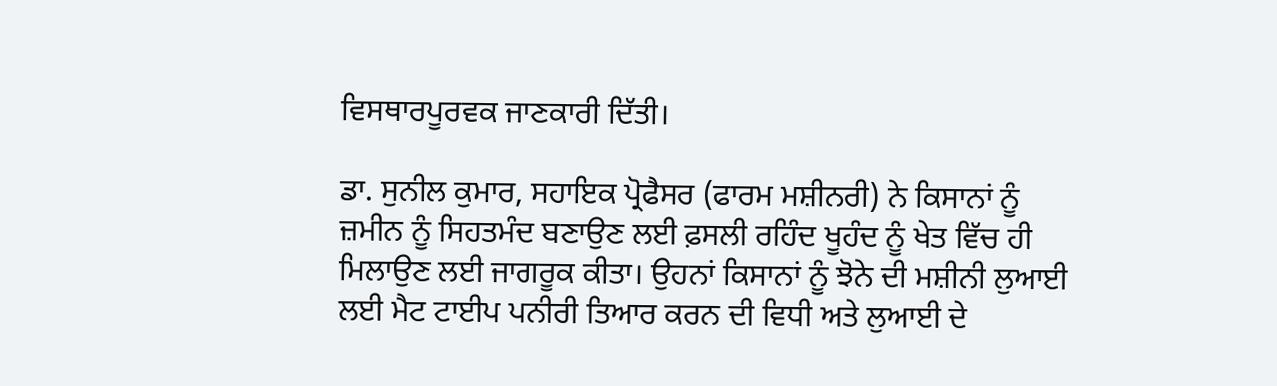ਵਿਸਥਾਰਪੂਰਵਕ ਜਾਣਕਾਰੀ ਦਿੱਤੀ।

ਡਾ. ਸੁਨੀਲ ਕੁਮਾਰ, ਸਹਾਇਕ ਪ੍ਰੋਫੈਸਰ (ਫਾਰਮ ਮਸ਼ੀਨਰੀ) ਨੇ ਕਿਸਾਨਾਂ ਨੂੰ ਜ਼ਮੀਨ ਨੂੰ ਸਿਹਤਮੰਦ ਬਣਾਉਣ ਲਈ ਫ਼ਸਲੀ ਰਹਿੰਦ ਖੂਹੰਦ ਨੂੰ ਖੇਤ ਵਿੱਚ ਹੀ ਮਿਲਾਉਣ ਲਈ ਜਾਗਰੂਕ ਕੀਤਾ। ਉਹਨਾਂ ਕਿਸਾਨਾਂ ਨੂੰ ਝੋਨੇ ਦੀ ਮਸ਼ੀਨੀ ਲੁਆਈ ਲਈ ਮੈਟ ਟਾਈਪ ਪਨੀਰੀ ਤਿਆਰ ਕਰਨ ਦੀ ਵਿਧੀ ਅਤੇ ਲੁਆਈ ਦੇ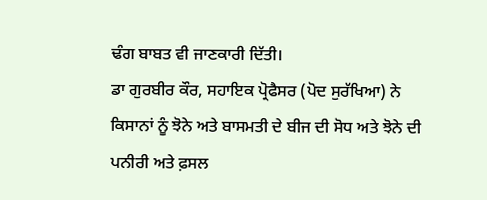ਢੰਗ ਬਾਬਤ ਵੀ ਜਾਣਕਾਰੀ ਦਿੱਤੀ।
ਡਾ ਗੁਰਬੀਰ ਕੌਰ, ਸਹਾਇਕ ਪ੍ਰੋਫੈਸਰ (ਪੋਦ ਸੁਰੱਖਿਆ) ਨੇ ਕਿਸਾਨਾਂ ਨੂੰ ਝੋਨੇ ਅਤੇ ਬਾਸਮਤੀ ਦੇ ਬੀਜ ਦੀ ਸੋਧ ਅਤੇ ਝੋਨੇ ਦੀ ਪਨੀਰੀ ਅਤੇ ਫ਼ਸਲ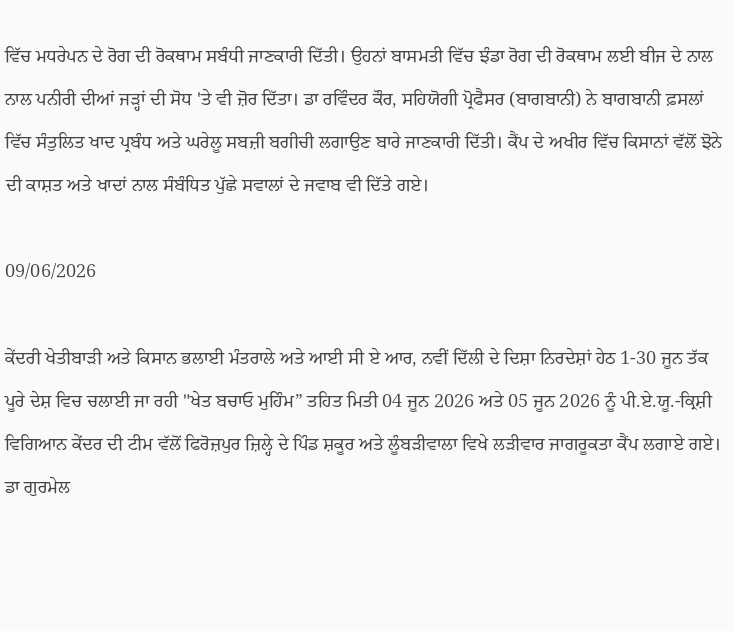ਵਿੱਚ ਮਧਰੇਪਨ ਦੇ ਰੋਗ ਦੀ ਰੋਕਥਾਮ ਸਬੰਧੀ ਜਾਣਕਾਰੀ ਦਿੱਤੀ। ਉਹਨਾਂ ਬਾਸਮਤੀ ਵਿੱਚ ਝੰਡਾ ਰੋਗ ਦੀ ਰੋਕਥਾਮ ਲਈ ਬੀਜ ਦੇ ਨਾਲ ਨਾਲ ਪਨੀਰੀ ਦੀਆਂ ਜੜ੍ਹਾਂ ਦੀ ਸੋਧ 'ਤੇ ਵੀ ਜ਼ੋਰ ਦਿੱਤਾ। ਡਾ ਰਵਿੰਦਰ ਕੌਰ, ਸਹਿਯੋਗੀ ਪ੍ਰੋਫੈਸਰ (ਬਾਗਬਾਨੀ) ਨੇ ਬਾਗਬਾਨੀ ਫ਼ਸਲਾਂ ਵਿੱਚ ਸੰਤੁਲਿਤ ਖਾਦ ਪ੍ਰਬੰਧ ਅਤੇ ਘਰੇਲੂ ਸਬਜ਼ੀ ਬਗੀਚੀ ਲਗਾਉਣ ਬਾਰੇ ਜਾਣਕਾਰੀ ਦਿੱਤੀ। ਕੈਂਪ ਦੇ ਅਖੀਰ ਵਿੱਚ ਕਿਸਾਨਾਂ ਵੱਲੋਂ ਝੋਨੇ ਦੀ ਕਾਸ਼ਤ ਅਤੇ ਖਾਦਾਂ ਨਾਲ ਸੰਬੰਧਿਤ ਪੁੱਛੇ ਸਵਾਲਾਂ ਦੇ ਜਵਾਬ ਵੀ ਦਿੱਤੇ ਗਏ।

09/06/2026

ਕੇਂਦਰੀ ਖੇਤੀਬਾੜੀ ਅਤੇ ਕਿਸਾਨ ਭਲਾਈ ਮੰਤਰਾਲੇ ਅਤੇ ਆਈ ਸੀ ਏ ਆਰ, ਨਵੀਂ ਦਿੱਲੀ ਦੇ ਦਿਸ਼ਾ ਨਿਰਦੇਸ਼ਾਂ ਹੇਠ 1-30 ਜੂਨ ਤੱਕ ਪੂਰੇ ਦੇਸ਼ ਵਿਚ ਚਲਾਈ ਜਾ ਰਹੀ "ਖੇਤ ਬਚਾਓ ਮੁਹਿੰਮ” ਤਹਿਤ ਮਿਤੀ 04 ਜੂਨ 2026 ਅਤੇ 05 ਜੂਨ 2026 ਨੂੰ ਪੀ.ਏ.ਯੂ.-ਕ੍ਰਿਸ਼ੀ ਵਿਗਿਆਨ ਕੇਂਦਰ ਦੀ ਟੀਮ ਵੱਲੋਂ ਫਿਰੋਜ਼ਪੁਰ ਜ਼ਿਲ੍ਹੇ ਦੇ ਪਿੰਡ ਸ਼ਕੂਰ ਅਤੇ ਲੂੰਬੜੀਵਾਲਾ ਵਿਖੇ ਲੜੀਵਾਰ ਜਾਗਰੂਕਤਾ ਕੈਂਪ ਲਗਾਏ ਗਏ। ਡਾ ਗੁਰਮੇਲ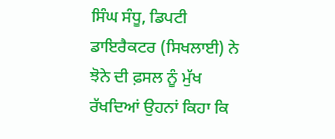ਸਿੰਘ ਸੰਧੂ, ਡਿਪਟੀ ਡਾਇਰੈਕਟਰ (ਸਿਖਲਾਈ) ਨੇ ਝੋਨੇ ਦੀ ਫ਼ਸਲ ਨੂੰ ਮੁੱਖ ਰੱਖਦਿਆਂ ਉਹਨਾਂ ਕਿਹਾ ਕਿ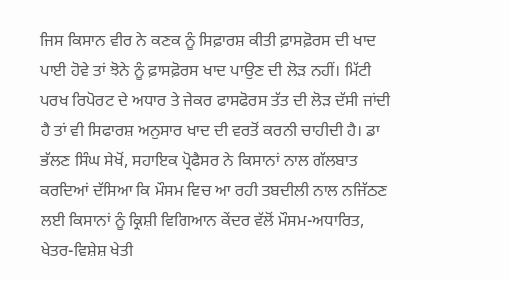ਜਿਸ ਕਿਸਾਨ ਵੀਰ ਨੇ ਕਣਕ ਨੂੰ ਸਿਫ਼ਾਰਸ਼ ਕੀਤੀ ਫ਼ਾਸਫ਼ੋਰਸ ਦੀ ਖਾਦ ਪਾਈ ਹੋਵੇ ਤਾਂ ਝੋਨੇ ਨੂੰ ਫ਼ਾਸਫ਼ੋਰਸ ਖਾਦ ਪਾਉਣ ਦੀ ਲੋੜ ਨਹੀਂ। ਮਿੱਟੀ ਪਰਖ ਰਿਪੋਰਟ ਦੇ ਅਧਾਰ ਤੇ ਜੇਕਰ ਫਾਸਫੋਰਸ ਤੱਤ ਦੀ ਲੋੜ ਦੱਸੀ ਜਾਂਦੀ ਹੈ ਤਾਂ ਵੀ ਸਿਫਾਰਸ਼ ਅਨੁਸਾਰ ਖਾਦ ਦੀ ਵਰਤੋਂ ਕਰਨੀ ਚਾਹੀਦੀ ਹੈ। ਡਾ ਭੱਲਣ ਸਿੰਘ ਸੇਖੋਂ, ਸਹਾਇਕ ਪ੍ਰੋਫੈਸਰ ਨੇ ਕਿਸਾਨਾਂ ਨਾਲ ਗੱਲਬਾਤ ਕਰਦਿਆਂ ਦੱਸਿਆ ਕਿ ਮੌਸਮ ਵਿਚ ਆ ਰਹੀ ਤਬਦੀਲੀ ਨਾਲ ਨਜਿੱਠਣ ਲਈ ਕਿਸਾਨਾਂ ਨੂੰ ਕ੍ਰਿਸ਼ੀ ਵਿਗਿਆਨ ਕੇਂਦਰ ਵੱਲੋਂ ਮੌਸਮ-ਅਧਾਰਿਤ, ਖੇਤਰ-ਵਿਸ਼ੇਸ਼ ਖੇਤੀ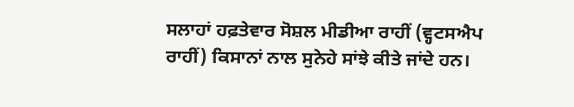ਸਲਾਹਾਂ ਹਫ਼ਤੇਵਾਰ ਸੋਸ਼ਲ ਮੀਡੀਆ ਰਾਹੀਂ (ਵ੍ਹਟਸਐਪ ਰਾਹੀਂ) ਕਿਸਾਨਾਂ ਨਾਲ ਸੁਨੇਹੇ ਸਾਂਝੇ ਕੀਤੇ ਜਾਂਦੇ ਹਨ।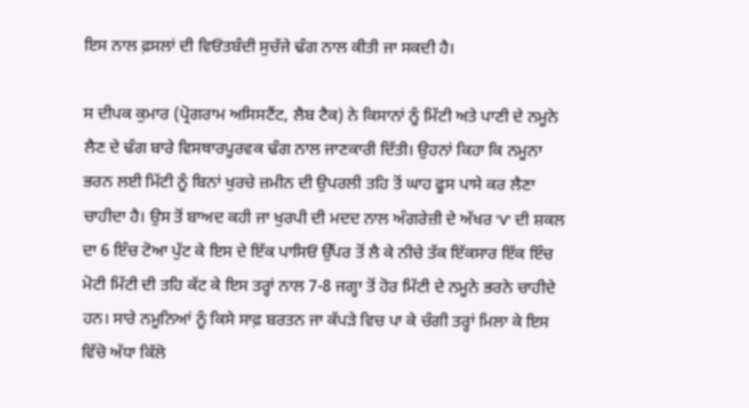ਇਸ ਨਾਲ ਫ਼ਸਲਾਂ ਦੀ ਵਿਓਂਤਬੰਦੀ ਸੁਚੱਜੇ ਢੰਗ ਨਾਲ ਕੀਤੀ ਜਾ ਸਕਦੀ ਹੈ।

ਸ ਦੀਪਕ ਕੁਮਾਰ (ਪ੍ਰੋਗਰਾਮ ਅਸਿਸਟੈਂਟ, ਲੈਬ ਟੈਕ) ਨੇ ਕਿਸਾਨਾਂ ਨੂੰ ਮਿੱਟੀ ਅਤੇ ਪਾਣੀ ਦੇ ਨਮੂਨੇ ਲੈਣ ਦੇ ਢੰਗ ਬਾਰੇ ਵਿਸਥਾਰਪੂਰਵਕ ਢੰਗ ਨਾਲ ਜਾਣਕਾਰੀ ਦਿੱਤੀ। ਉਹਨਾਂ ਕਿਹਾ ਕਿ ਨਮੂਨਾ ਭਰਨ ਲਈ ਮਿੱਟੀ ਨੂੰ ਬਿਨਾਂ ਖੁਰਚੇ ਜ਼ਮੀਨ ਦੀ ਉਪਰਲੀ ਤਹਿ ਤੋਂ ਘਾਹ ਫੂਸ ਪਾਸੇ ਕਰ ਲੈਣਾ ਚਾਹੀਦਾ ਹੈ। ਉਸ ਤੋਂ ਬਾਅਦ ਕਹੀ ਜਾ ਖੁਰਪੀ ਦੀ ਮਦਦ ਨਾਲ ਅੰਗਰੇਜ਼ੀ ਦੇ ਅੱਖਰ 'V' ਦੀ ਸ਼ਕਲ ਦਾ 6 ਇੰਚ ਟੋਆ ਪੁੱਟ ਕੇ ਇਸ ਦੇ ਇੱਕ ਪਾਸਿਓਂ ਉੱਪਰ ਤੋਂ ਲੈ ਕੇ ਨੀਚੇ ਤੱਕ ਇੱਕਸਾਰ ਇੱਕ ਇੰਚ ਮੋਟੀ ਮਿੱਟੀ ਦੀ ਤਹਿ ਕੱਟ ਕੇ ਇਸ ਤਰ੍ਹਾਂ ਨਾਲ 7-8 ਜਗ੍ਹਾ ਤੋਂ ਹੋਰ ਮਿੱਟੀ ਦੇ ਨਮੂਨੇ ਭਰਨੇ ਚਾਹੀਦੇ ਹਨ। ਸਾਰੇ ਨਮੂਨਿਆਂ ਨੂੰ ਕਿਸੇ ਸਾਫ਼ ਬਰਤਨ ਜਾ ਕੱਪੜੇ ਵਿਚ ਪਾ ਕੇ ਚੰਗੀ ਤਰ੍ਹਾਂ ਮਿਲਾ ਕੇ ਇਸ ਵਿੱਚੋ ਅੱਧਾ ਕਿੱਲੋ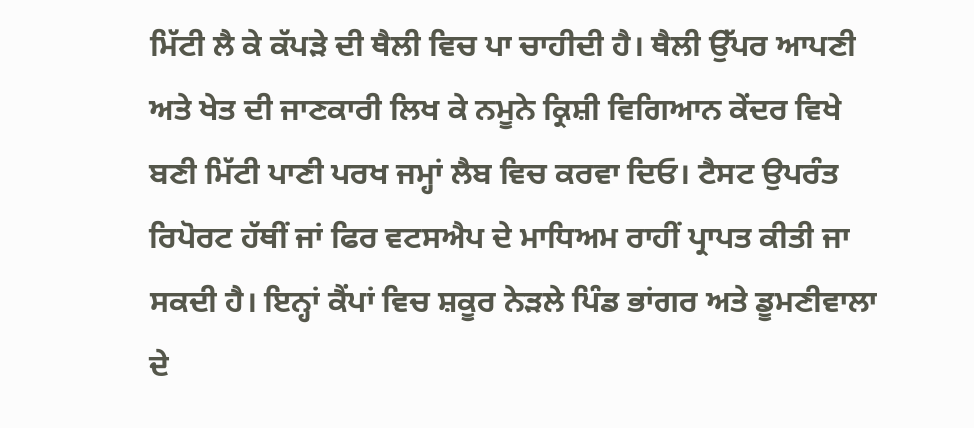ਮਿੱਟੀ ਲੈ ਕੇ ਕੱਪੜੇ ਦੀ ਥੈਲੀ ਵਿਚ ਪਾ ਚਾਹੀਦੀ ਹੈ। ਥੈਲੀ ਉੱਪਰ ਆਪਣੀ ਅਤੇ ਖੇਤ ਦੀ ਜਾਣਕਾਰੀ ਲਿਖ ਕੇ ਨਮੂਨੇ ਕ੍ਰਿਸ਼ੀ ਵਿਗਿਆਨ ਕੇਂਦਰ ਵਿਖੇ ਬਣੀ ਮਿੱਟੀ ਪਾਣੀ ਪਰਖ ਜਮ੍ਹਾਂ ਲੈਬ ਵਿਚ ਕਰਵਾ ਦਿਓ। ਟੈਸਟ ਉਪਰੰਤ ਰਿਪੋਰਟ ਹੱਥੀਂ ਜਾਂ ਫਿਰ ਵਟਸਐਪ ਦੇ ਮਾਧਿਅਮ ਰਾਹੀਂ ਪ੍ਰਾਪਤ ਕੀਤੀ ਜਾ ਸਕਦੀ ਹੈ। ਇਨ੍ਹਾਂ ਕੈਂਪਾਂ ਵਿਚ ਸ਼ਕੂਰ ਨੇੜਲੇ ਪਿੰਡ ਭਾਂਗਰ ਅਤੇ ਡੂਮਣੀਵਾਲਾ ਦੇ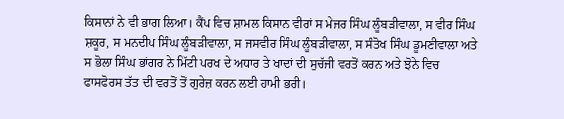ਕਿਸਾਨਾਂ ਨੇ ਵੀ ਭਾਗ ਲਿਆ। ਕੈਂਪ ਵਿਚ ਸ਼ਾਮਲ ਕਿਸਾਨ ਵੀਰਾਂ ਸ ਮੇਜਰ ਸਿੰਘ ਲੂੰਬੜੀਵਾਲਾ, ਸ ਵੀਰ ਸਿੰਘ ਸ਼ਕੂਰ, ਸ ਮਨਦੀਪ ਸਿੰਘ ਲੂੰਬੜੀਵਾਲਾ, ਸ ਜਸਵੀਰ ਸਿੰਘ ਲੂੰਬੜੀਵਾਲਾ, ਸ ਸੰਤੋਖ ਸਿੰਘ ਡੂਮਣੀਵਾਲਾ ਅਤੇ ਸ ਭੋਲਾ ਸਿੰਘ ਭਾਂਗਰ ਨੇ ਮਿੱਟੀ ਪਰਖ ਦੇ ਅਧਾਰ ਤੇ ਖਾਦਾਂ ਦੀ ਸੁਚੱਜੀ ਵਰਤੋਂ ਕਰਨ ਅਤੇ ਝੋਨੇ ਵਿਚ ਫਾਸਫੋਰਸ ਤੱਤ ਦੀ ਵਰਤੋਂ ਤੋਂ ਗੁਰੇਜ਼ ਕਰਨ ਲਈ ਹਾਮੀ ਭਰੀ।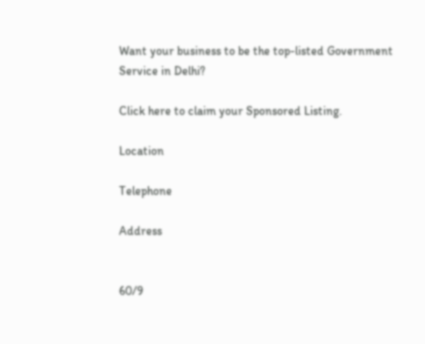Want your business to be the top-listed Government Service in Delhi?

Click here to claim your Sponsored Listing.

Location

Telephone

Address


60/9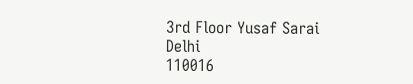3rd Floor Yusaf Sarai
Delhi
110016